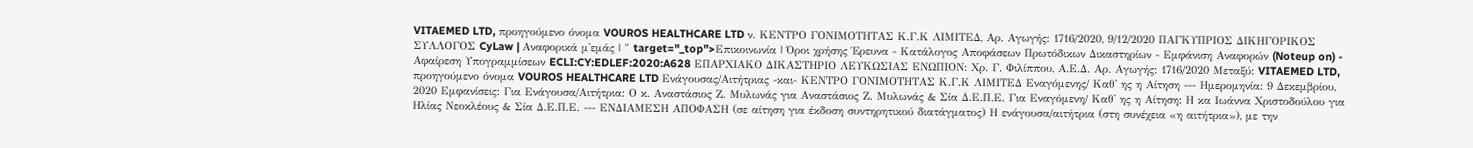VITAEMED LTD, προηγούμενο όνομα VOUROS HEALTHCARE LTD ν. ΚΕΝΤΡΟ ΓΟΝΙΜΟΤΗΤΑΣ Κ.Γ.Κ ΛΙΜΙΤΕΔ, Αρ. Αγωγής: 1716/2020, 9/12/2020 ΠΑΓΚΥΠΡΙΟΣ ΔΙΚΗΓΟΡΙΚΟΣ ΣΥΛΛΟΓΟΣ CyLaw | Αναφορικά μ'εμάς | " target="_top">Επικοινωνία | Όροι χρήσης Έρευνα - Κατάλογος Αποφάσεων Πρωτόδικων Δικαστηρίων - Εμφάνιση Αναφορών (Noteup on) - Αφαίρεση Υπογραμμίσεων ECLI:CY:EDLEF:2020:A628 ΕΠΑΡΧΙΑΚΟ ΔΙΚΑΣΤΗΡΙΟ ΛΕΥΚΩΣΙΑΣ ΕΝΩΠΙΟΝ: Χρ. Γ. Φιλίππου, Α.Ε.Δ. Αρ. Αγωγής: 1716/2020 Μεταξύ: VITAEMED LTD, προηγούμενο όνομα VOUROS HEALTHCARE LTD Ενάγουσας/Αιτήτριας -και- ΚΕΝΤΡΟ ΓΟΝΙΜΟΤΗΤΑΣ Κ.Γ.Κ ΛΙΜΙΤΕΔ Εναγόμενης/ Καθ' ης η Αίτηση --- Ημερομηνία: 9 Δεκεμβρίου, 2020 Εμφανίσεις: Για Ενάγουσα/Αιτήτρια: Ο κ. Αναστάσιος Ζ. Μυλωνάς για Αναστάσιος Ζ. Μυλωνάς & Σία Δ.Ε.Π.Ε. Για Εναγόμενη/ Καθ' ης η Αίτηση: Η κα Ιωάννα Χριστοδούλου για Ηλίας Νεοκλέους & Σία Δ.Ε.Π.Ε. --- ΕΝΔΙΑΜΕΣΗ ΑΠΟΦΑΣΗ (σε αίτηση για έκδοση συντηρητικού διατάγματος) Η ενάγουσα/αιτήτρια (στη συνέχεια «η αιτήτρια»), με την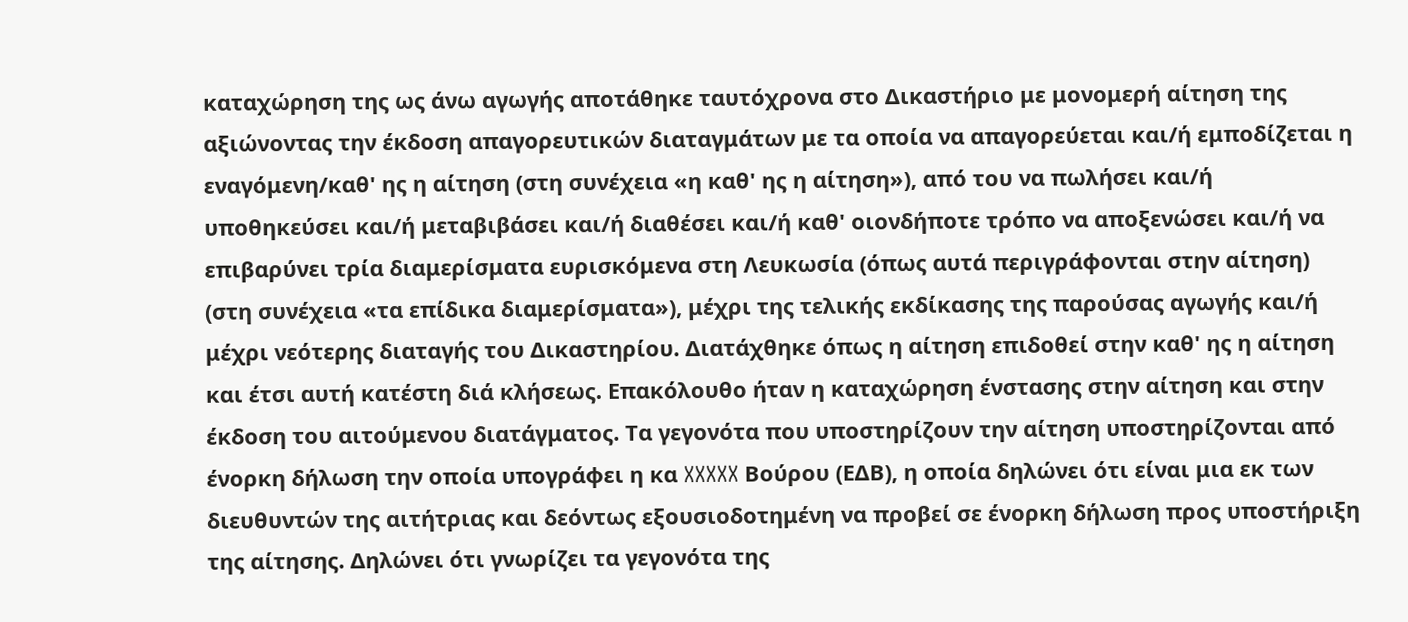καταχώρηση της ως άνω αγωγής αποτάθηκε ταυτόχρονα στο Δικαστήριο με μονομερή αίτηση της αξιώνοντας την έκδοση απαγορευτικών διαταγμάτων με τα οποία να απαγορεύεται και/ή εμποδίζεται η εναγόμενη/καθ' ης η αίτηση (στη συνέχεια «η καθ' ης η αίτηση»), από του να πωλήσει και/ή υποθηκεύσει και/ή μεταβιβάσει και/ή διαθέσει και/ή καθ' οιονδήποτε τρόπο να αποξενώσει και/ή να επιβαρύνει τρία διαμερίσματα ευρισκόμενα στη Λευκωσία (όπως αυτά περιγράφονται στην αίτηση) (στη συνέχεια «τα επίδικα διαμερίσματα»), μέχρι της τελικής εκδίκασης της παρούσας αγωγής και/ή μέχρι νεότερης διαταγής του Δικαστηρίου. Διατάχθηκε όπως η αίτηση επιδοθεί στην καθ' ης η αίτηση και έτσι αυτή κατέστη διά κλήσεως. Επακόλουθο ήταν η καταχώρηση ένστασης στην αίτηση και στην έκδοση του αιτούμενου διατάγματος. Τα γεγονότα που υποστηρίζουν την αίτηση υποστηρίζονται από ένορκη δήλωση την οποία υπογράφει η κα XXXXX Βούρου (ΕΔΒ), η οποία δηλώνει ότι είναι μια εκ των διευθυντών της αιτήτριας και δεόντως εξουσιοδοτημένη να προβεί σε ένορκη δήλωση προς υποστήριξη της αίτησης. Δηλώνει ότι γνωρίζει τα γεγονότα της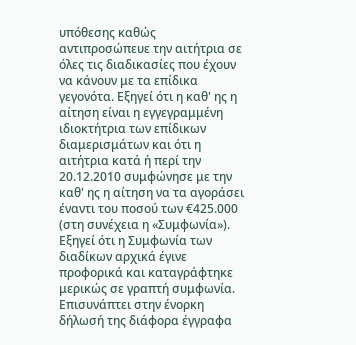υπόθεσης καθώς αντιπροσώπευε την αιτήτρια σε όλες τις διαδικασίες που έχουν να κάνουν με τα επίδικα γεγονότα. Εξηγεί ότι η καθ' ης η αίτηση είναι η εγγεγραμμένη ιδιοκτήτρια των επίδικων διαμερισμάτων και ότι η αιτήτρια κατά ή περί την 20.12.2010 συμφώνησε με την καθ' ης η αίτηση να τα αγοράσει έναντι του ποσού των €425.000 (στη συνέχεια η «Συμφωνία»). Εξηγεί ότι η Συμφωνία των διαδίκων αρχικά έγινε προφορικά και καταγράφτηκε μερικώς σε γραπτή συμφωνία. Επισυνάπτει στην ένορκη δήλωσή της διάφορα έγγραφα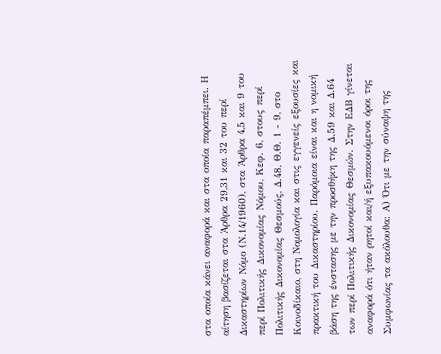στα οποία κάνει αναφορά και στα οποία παραπέμπει. Η αίτηση βασίζεται στα Άρθρα 29,31 και 32 του περί Δικαστηρίων Νόμο (Ν.14/1960), στα Άρθρα 4,5 και 9 του περί Πολιτικής Δικονομίας Νόμου, Κεφ. 6, στους περί Πολιτικής Δικονομίας Θεσμούς, Δ.48, Θ.Θ. 1 - 9, στο Κοινοδίκαιο, στη Νομολογία και στις εγγενείς εξουσίες και πρακτική του Δικαστηρίου. Παρόμοια είναι και η νομική βάση της ένστασης με την προσθήκη της Δ.59 και Δ.64 των περί Πολιτικής Δικονομίας Θεσμών. Στην ΕΔΒ γίνεται αναφορά ότι ήταν ρητοί και/ή εξυπακουόμενοι όροι της Συμφωνίας τα ακόλουθα: Α) Ότι με την σύναψη της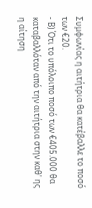Συμφωνίας η αιτήτρια θα κατέβαλλε το ποσό των €20.
- Β) Ότι το υπόλοιπο ποσό των €405.000 θα καταβαλλόταν από την αιτήτρια στην καθ' ης η αίτηση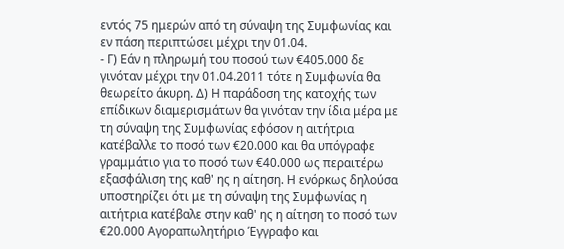εντός 75 ημερών από τη σύναψη της Συμφωνίας και εν πάση περιπτώσει μέχρι την 01.04.
- Γ) Εάν η πληρωμή του ποσού των €405.000 δε γινόταν μέχρι την 01.04.2011 τότε η Συμφωνία θα θεωρείτο άκυρη. Δ) Η παράδοση της κατοχής των επίδικων διαμερισμάτων θα γινόταν την ίδια μέρα με τη σύναψη της Συμφωνίας εφόσον η αιτήτρια κατέβαλλε το ποσό των €20.000 και θα υπόγραφε γραμμάτιο για το ποσό των €40.000 ως περαιτέρω εξασφάλιση της καθ' ης η αίτηση. Η ενόρκως δηλούσα υποστηρίζει ότι με τη σύναψη της Συμφωνίας η αιτήτρια κατέβαλε στην καθ' ης η αίτηση το ποσό των €20.000 Αγοραπωλητήριο Έγγραφο και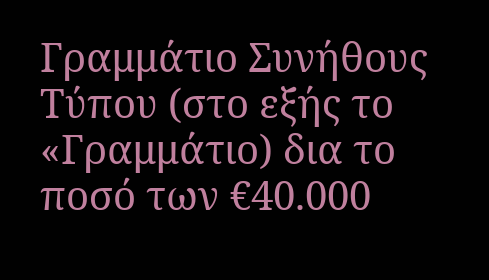Γραμμάτιο Συνήθους Τύπου (στο εξής το «Γραμμάτιο) δια το ποσό των €40.000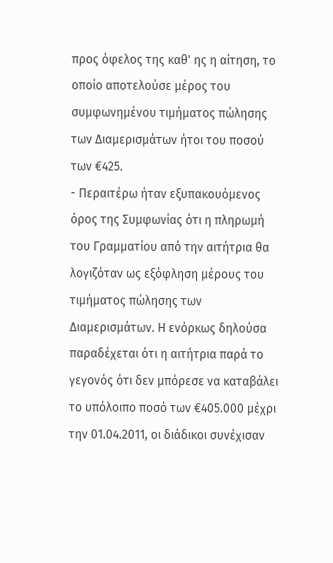προς όφελος της καθ' ης η αίτηση, το οποίο αποτελούσε μέρος του συμφωνημένου τιμήματος πώλησης των Διαμερισμάτων ήτοι του ποσού των €425.
- Περαιτέρω ήταν εξυπακουόμενος όρος της Συμφωνίας ότι η πληρωμή του Γραμματίου από την αιτήτρια θα λογιζόταν ως εξόφληση μέρους του τιμήματος πώλησης των Διαμερισμάτων. Η ενόρκως δηλούσα παραδέχεται ότι η αιτήτρια παρά το γεγονός ότι δεν μπόρεσε να καταβάλει το υπόλοιπο ποσό των €405.000 μέχρι την 01.04.2011, οι διάδικοι συνέχισαν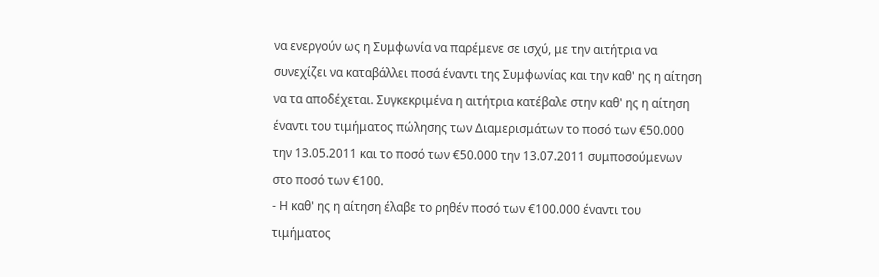να ενεργούν ως η Συμφωνία να παρέμενε σε ισχύ, με την αιτήτρια να συνεχίζει να καταβάλλει ποσά έναντι της Συμφωνίας και την καθ' ης η αίτηση να τα αποδέχεται. Συγκεκριμένα η αιτήτρια κατέβαλε στην καθ' ης η αίτηση έναντι του τιμήματος πώλησης των Διαμερισμάτων το ποσό των €50.000 την 13.05.2011 και το ποσό των €50.000 την 13.07.2011 συμποσούμενων στο ποσό των €100.
- Η καθ' ης η αίτηση έλαβε το ρηθέν ποσό των €100.000 έναντι του τιμήματος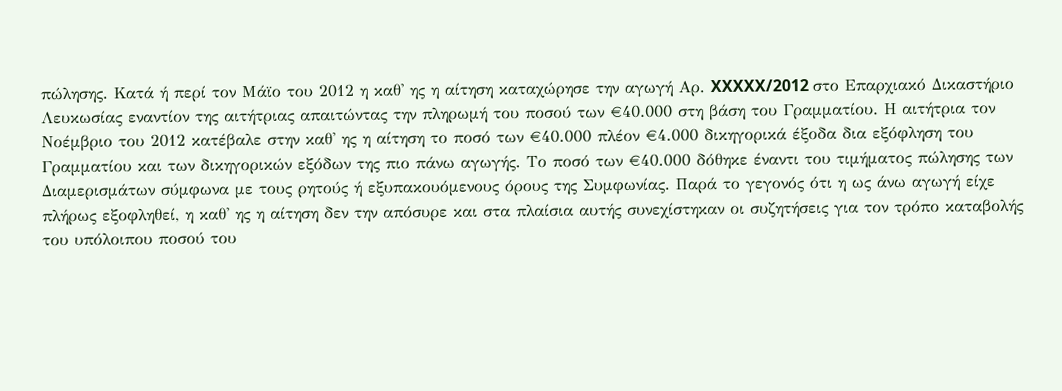πώλησης. Κατά ή περί τον Μάϊο του 2012 η καθ' ης η αίτηση καταχώρησε την αγωγή Αρ. XXXXX/2012 στο Επαρχιακό Δικαστήριο Λευκωσίας εναντίον της αιτήτριας απαιτώντας την πληρωμή του ποσού των €40.000 στη βάση του Γραμματίου. Η αιτήτρια τον Νοέμβριο του 2012 κατέβαλε στην καθ' ης η αίτηση το ποσό των €40.000 πλέον €4.000 δικηγορικά έξοδα δια εξόφληση του Γραμματίου και των δικηγορικών εξόδων της πιο πάνω αγωγής. Το ποσό των €40.000 δόθηκε έναντι του τιμήματος πώλησης των Διαμερισμάτων σύμφωνα με τους ρητούς ή εξυπακουόμενους όρους της Συμφωνίας. Παρά το γεγονός ότι η ως άνω αγωγή είχε πλήρως εξοφληθεί, η καθ' ης η αίτηση δεν την απόσυρε και στα πλαίσια αυτής συνεχίστηκαν οι συζητήσεις για τον τρόπο καταβολής του υπόλοιπου ποσού του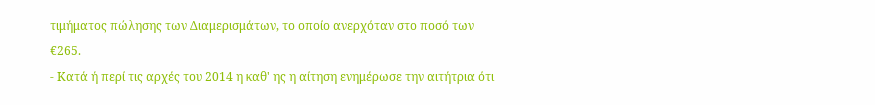τιμήματος πώλησης των Διαμερισμάτων, το οποίο ανερχόταν στο ποσό των €265.
- Κατά ή περί τις αρχές του 2014 η καθ' ης η αίτηση ενημέρωσε την αιτήτρια ότι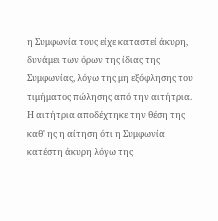η Συμφωνία τους είχε καταστεί άκυρη, δυνάμει των όρων της ίδιας της Συμφωνίας, λόγω της μη εξόφλησης του τιμήματος πώλησης από την αιτήτρια. Η αιτήτρια αποδέχτηκε την θέση της καθ' ης η αίτηση ότι η Συμφωνία κατέστη άκυρη λόγω της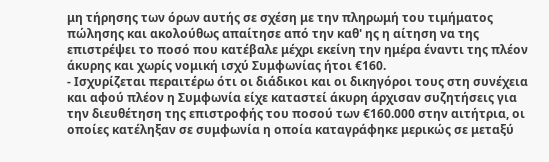μη τήρησης των όρων αυτής σε σχέση με την πληρωμή του τιμήματος πώλησης και ακολούθως απαίτησε από την καθ' ης η αίτηση να της επιστρέψει το ποσό που κατέβαλε μέχρι εκείνη την ημέρα έναντι της πλέον άκυρης και χωρίς νομική ισχύ Συμφωνίας ήτοι €160.
- Ισχυρίζεται περαιτέρω ότι οι διάδικοι και οι δικηγόροι τους στη συνέχεια και αφού πλέον η Συμφωνία είχε καταστεί άκυρη άρχισαν συζητήσεις για την διευθέτηση της επιστροφής του ποσού των €160.000 στην αιτήτρια, οι οποίες κατέληξαν σε συμφωνία η οποία καταγράφηκε μερικώς σε μεταξύ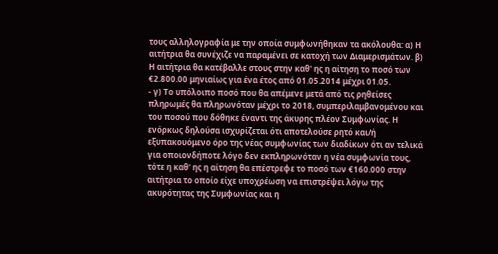τους αλληλογραφία με την οποία συμφωνήθηκαν τα ακόλουθα: α) Η αιτήτρια θα συνέχιζε να παραμένει σε κατοχή των Διαμερισμάτων. β) Η αιτήτρια θα κατέβαλλε στους στην καθ' ης η αίτηση το ποσό των €2.800.00 μηνιαίως για ένα έτος από 01.05.2014 μέχρι 01.05.
- γ) Το υπόλοιπο ποσό που θα απέμενε μετά από τις ρηθείσες πληρωμές θα πληρωνόταν μέχρι το 2018, συμπεριλαμβανομένου και του ποσού που δόθηκε έναντι της άκυρης πλέον Συμφωνίας. Η ενόρκως δηλούσα ισχυρίζεται ότι αποτελούσε ρητό και/ή εξυπακουόμενο όρο της νέας συμφωνίας των διαδίκων ότι αν τελικά για οποιονδήποτε λόγο δεν εκπληρωνόταν η νέα συμφωνία τους, τότε η καθ' ης η αίτηση θα επέστρεφε το ποσό των €160.000 στην αιτήτρια το οποίο είχε υποχρέωση να επιστρέψει λόγω της ακυρότητας της Συμφωνίας και η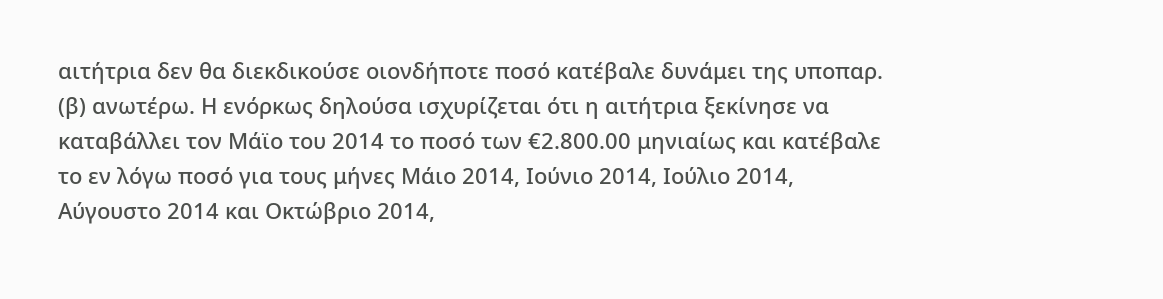αιτήτρια δεν θα διεκδικούσε οιονδήποτε ποσό κατέβαλε δυνάμει της υποπαρ. (β) ανωτέρω. Η ενόρκως δηλούσα ισχυρίζεται ότι η αιτήτρια ξεκίνησε να καταβάλλει τον Μάϊο του 2014 το ποσό των €2.800.00 μηνιαίως και κατέβαλε το εν λόγω ποσό για τους μήνες Μάιο 2014, Ιούνιο 2014, Ιούλιο 2014, Αύγουστο 2014 και Οκτώβριο 2014,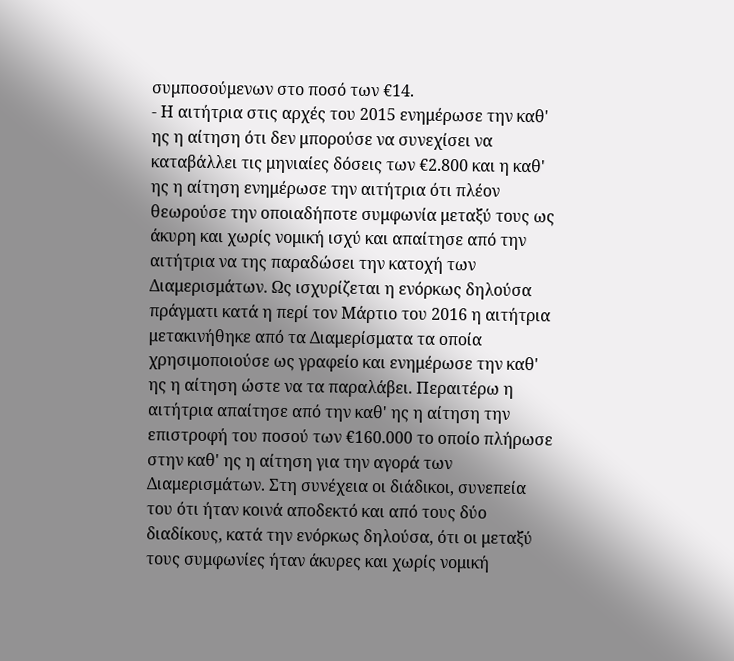συμποσούμενων στο ποσό των €14.
- Η αιτήτρια στις αρχές του 2015 ενημέρωσε την καθ' ης η αίτηση ότι δεν μπορούσε να συνεχίσει να καταβάλλει τις μηνιαίες δόσεις των €2.800 και η καθ' ης η αίτηση ενημέρωσε την αιτήτρια ότι πλέον θεωρούσε την οποιαδήποτε συμφωνία μεταξύ τους ως άκυρη και χωρίς νομική ισχύ και απαίτησε από την αιτήτρια να της παραδώσει την κατοχή των Διαμερισμάτων. Ως ισχυρίζεται η ενόρκως δηλούσα πράγματι κατά η περί τον Μάρτιο του 2016 η αιτήτρια μετακινήθηκε από τα Διαμερίσματα τα οποία χρησιμοποιούσε ως γραφείο και ενημέρωσε την καθ' ης η αίτηση ώστε να τα παραλάβει. Περαιτέρω η αιτήτρια απαίτησε από την καθ' ης η αίτηση την επιστροφή του ποσού των €160.000 το οποίο πλήρωσε στην καθ' ης η αίτηση για την αγορά των Διαμερισμάτων. Στη συνέχεια οι διάδικοι, συνεπεία του ότι ήταν κοινά αποδεκτό και από τους δύο διαδίκους, κατά την ενόρκως δηλούσα, ότι οι μεταξύ τους συμφωνίες ήταν άκυρες και χωρίς νομική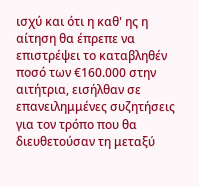ισχύ και ότι η καθ' ης η αίτηση θα έπρεπε να επιστρέψει το καταβληθέν ποσό των €160.000 στην αιτήτρια, εισήλθαν σε επανειλημμένες συζητήσεις για τον τρόπο που θα διευθετούσαν τη μεταξύ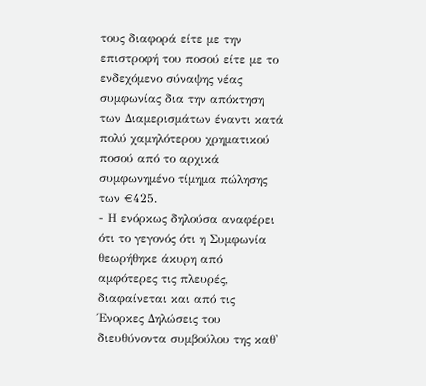τους διαφορά είτε με την επιστροφή του ποσού είτε με το ενδεχόμενο σύναψης νέας συμφωνίας δια την απόκτηση των Διαμερισμάτων έναντι κατά πολύ χαμηλότερου χρηματικού ποσού από το αρχικά συμφωνημένο τίμημα πώλησης των €425.
- Η ενόρκως δηλούσα αναφέρει ότι το γεγονός ότι η Συμφωνία θεωρήθηκε άκυρη από αμφότερες τις πλευρές, διαφαίνεται και από τις Ένορκες Δηλώσεις του διευθύνοντα συμβούλου της καθ'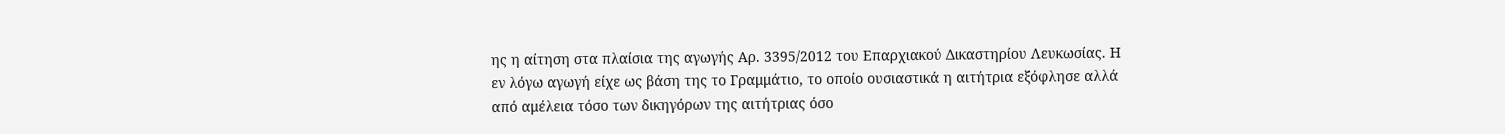ης η αίτηση στα πλαίσια της αγωγής Αρ. 3395/2012 του Επαρχιακού Δικαστηρίου Λευκωσίας. Η εν λόγω αγωγή είχε ως βάση της το Γραμμάτιο, το οποίο ουσιαστικά η αιτήτρια εξόφλησε αλλά από αμέλεια τόσο των δικηγόρων της αιτήτριας όσο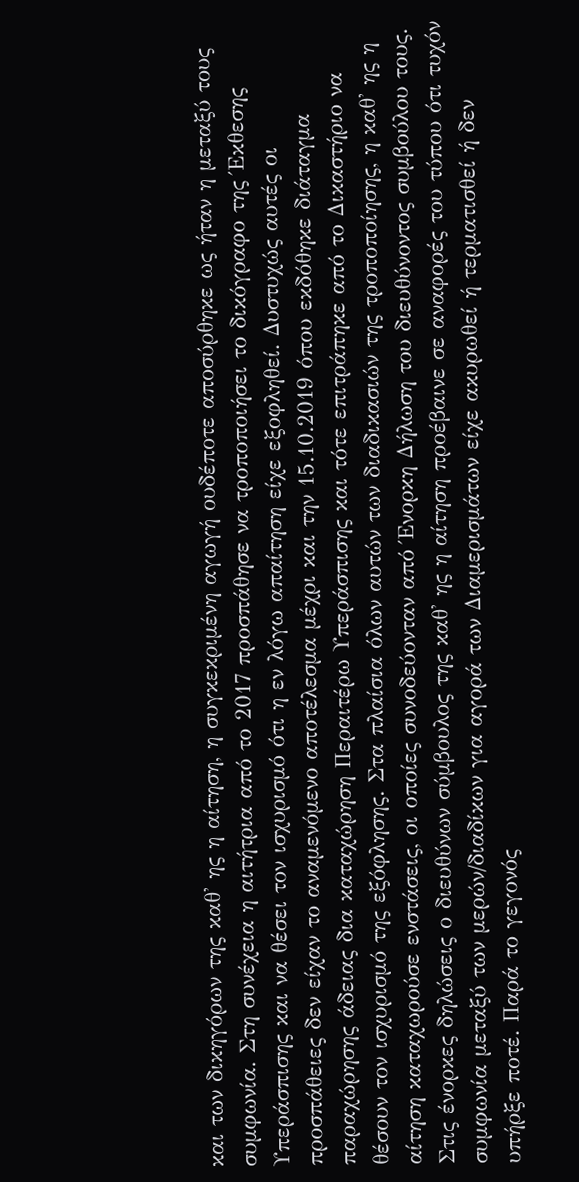και των δικηγόρων της καθ' ης η αίτηση, η συγκεκριμένη αγωγή ουδέποτε αποσύρθηκε ως ήταν η μεταξύ τους συμφωνία. Στη συνέχεια η αιτήτρια από το 2017 προσπάθησε να τροποποιήσει το δικόγραφο της Έκθεσης Υπεράσπισης και να θέσει τον ισχυρισμό ότι η εν λόγω απαίτηση είχε εξοφληθεί. Δυστυχώς αυτές οι προσπάθειες δεν είχαν το αναμενόμενο αποτέλεσμα μέχρι και την 15.10.2019 όπου εκδόθηκε διάταγμα παραχώρησης άδειας δια καταχώρηση Περαιτέρω Υπεράσπισης και τότε επιτράπηκε από το Δικαστήριο να θέσουν τον ισχυρισμό της εξόφλησης. Στα πλαίσια όλων αυτών των διαδικασιών της τροποποίησης, η καθ' ης η αίτηση καταχωρούσε ενστάσεις, οι οποίες συνοδεύονταν από Ένορκη Δήλωση του διευθύνοντος συμβούλου τους. Στις ένορκες δηλώσεις ο διευθύνων σύμβουλος της καθ' ης η αίτηση προέβαινε σε αναφορές του τύπου ότι τυχόν συμφωνία μεταξύ των μερών/διαδίκων για αγορά των Διαμερισμάτων είχε ακυρωθεί ή τερματισθεί ή δεν υπήρξε ποτέ. Παρά το γεγονός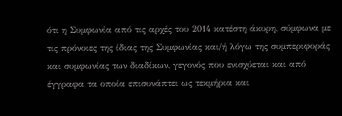ότι η Συμφωνία από τις αρχές του 2014 κατέστη άκυρη, σύμφωνα με τις πρόνοιες της ίδιας της Συμφωνίας και/ή λόγω της συμπεριφοράς και συμφωνίας των διαδίκων, γεγονός που ενισχύεται και από έγγραφα τα οποία επισυνάπτει ως τεκμήρια και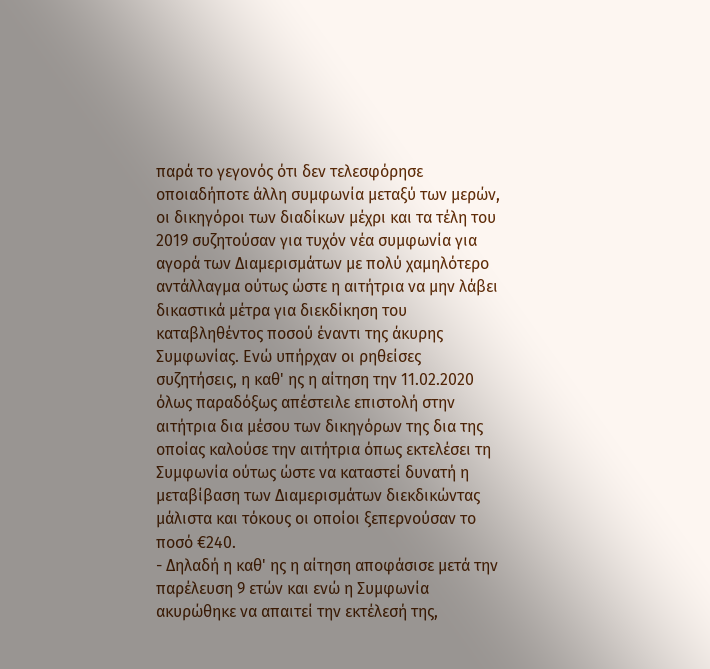παρά το γεγονός ότι δεν τελεσφόρησε οποιαδήποτε άλλη συμφωνία μεταξύ των μερών, οι δικηγόροι των διαδίκων μέχρι και τα τέλη του 2019 συζητούσαν για τυχόν νέα συμφωνία για αγορά των Διαμερισμάτων με πολύ χαμηλότερο αντάλλαγμα ούτως ώστε η αιτήτρια να μην λάβει δικαστικά μέτρα για διεκδίκηση του καταβληθέντος ποσού έναντι της άκυρης Συμφωνίας. Ενώ υπήρχαν οι ρηθείσες συζητήσεις, η καθ' ης η αίτηση την 11.02.2020 όλως παραδόξως απέστειλε επιστολή στην αιτήτρια δια μέσου των δικηγόρων της δια της οποίας καλούσε την αιτήτρια όπως εκτελέσει τη Συμφωνία ούτως ώστε να καταστεί δυνατή η μεταβίβαση των Διαμερισμάτων διεκδικώντας μάλιστα και τόκους οι οποίοι ξεπερνούσαν το ποσό €240.
- Δηλαδή η καθ' ης η αίτηση αποφάσισε μετά την παρέλευση 9 ετών και ενώ η Συμφωνία ακυρώθηκε να απαιτεί την εκτέλεσή της,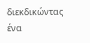διεκδικώντας ένα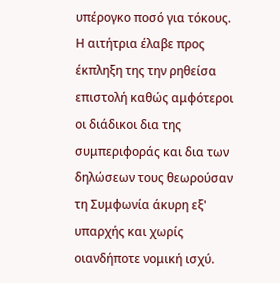υπέρογκο ποσό για τόκους. Η αιτήτρια έλαβε προς έκπληξη της την ρηθείσα επιστολή καθώς αμφότεροι οι διάδικοι δια της συμπεριφοράς και δια των δηλώσεων τους θεωρούσαν τη Συμφωνία άκυρη εξ' υπαρχής και χωρίς οιανδήποτε νομική ισχύ.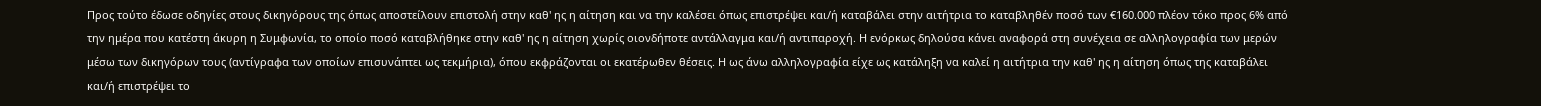Προς τούτο έδωσε οδηγίες στους δικηγόρους της όπως αποστείλουν επιστολή στην καθ' ης η αίτηση και να την καλέσει όπως επιστρέψει και/ή καταβάλει στην αιτήτρια το καταβληθέν ποσό των €160.000 πλέον τόκο προς 6% από την ημέρα που κατέστη άκυρη η Συμφωνία, το οποίο ποσό καταβλήθηκε στην καθ' ης η αίτηση χωρίς οιονδήποτε αντάλλαγμα και/ή αντιπαροχή. Η ενόρκως δηλούσα κάνει αναφορά στη συνέχεια σε αλληλογραφία των μερών μέσω των δικηγόρων τους (αντίγραφα των οποίων επισυνάπτει ως τεκμήρια), όπου εκφράζονται οι εκατέρωθεν θέσεις. Η ως άνω αλληλογραφία είχε ως κατάληξη να καλεί η αιτήτρια την καθ' ης η αίτηση όπως της καταβάλει και/ή επιστρέψει το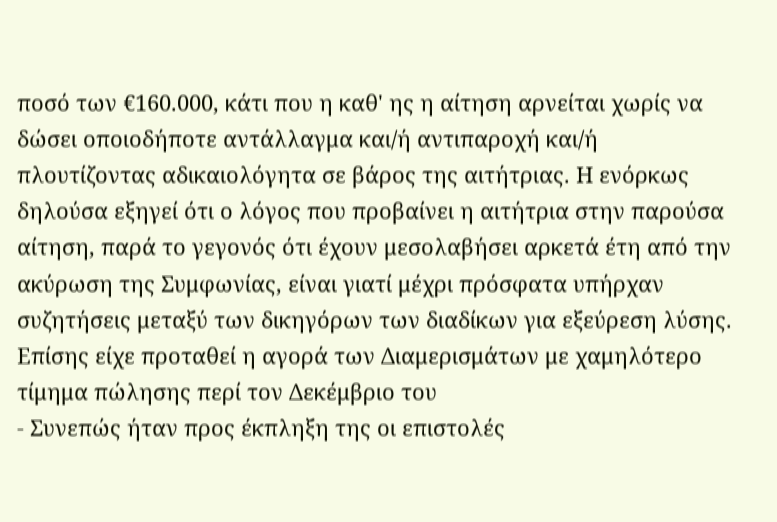ποσό των €160.000, κάτι που η καθ' ης η αίτηση αρνείται χωρίς να δώσει οποιοδήποτε αντάλλαγμα και/ή αντιπαροχή και/ή πλουτίζοντας αδικαιολόγητα σε βάρος της αιτήτριας. Η ενόρκως δηλούσα εξηγεί ότι ο λόγος που προβαίνει η αιτήτρια στην παρούσα αίτηση, παρά το γεγονός ότι έχουν μεσολαβήσει αρκετά έτη από την ακύρωση της Συμφωνίας, είναι γιατί μέχρι πρόσφατα υπήρχαν συζητήσεις μεταξύ των δικηγόρων των διαδίκων για εξεύρεση λύσης. Επίσης είχε προταθεί η αγορά των Διαμερισμάτων με χαμηλότερο τίμημα πώλησης περί τον Δεκέμβριο του
- Συνεπώς ήταν προς έκπληξη της οι επιστολές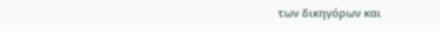των δικηγόρων και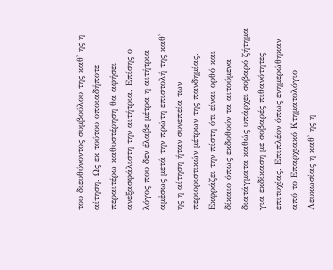του διευθύνοντος συμβούλου της καθ' ης η αίτηση. Ως εκ τούτου οποιαδήποτε περαιτέρω καθυστέρηση θα αφήσει ανεξασφάλιστη την αιτήτρια. Επίσης ο λόγος που δεν έλαβε μέτρα η αιτήτρια αμἐσως μετά την πρώτη επιστολή της καθ' ης η αίτηση ήταν συνεπεία των περιοριστικών μέτρων της πανδημίας. Εκφράζει την πίστη ότι είναι ορθό και δίκαιο όπως εκδοθούν τα αιτούμενα διατάγματα καθώς υπάρχει σοβαρό ζήτημα για εκδίκαση με σοβαρές πιθανότητες επιτυχίας. Επιπλέον όπως ενημερώθηκαν από το Επαρχιακό Κτηματολόγιο Λευκωσίας η καθ' ης η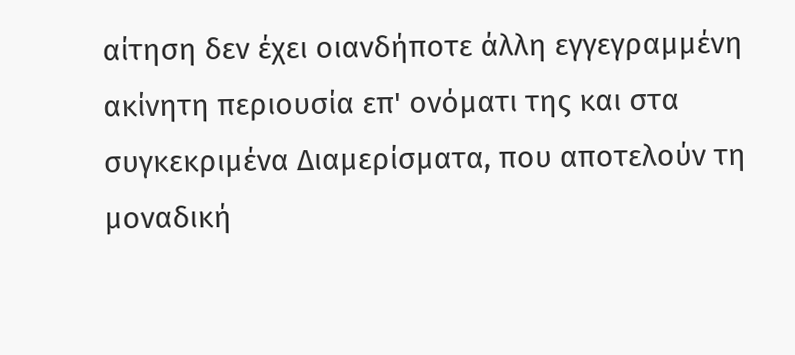αίτηση δεν έχει οιανδήποτε άλλη εγγεγραμμένη ακίνητη περιουσία επ' ονόματι της και στα συγκεκριμένα Διαμερίσματα, που αποτελούν τη μοναδική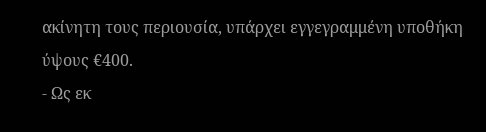ακίνητη τους περιουσία, υπάρχει εγγεγραμμένη υποθήκη ύψους €400.
- Ως εκ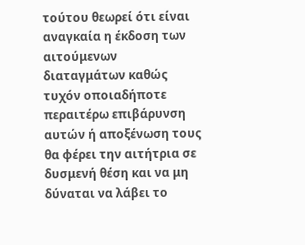τούτου θεωρεί ότι είναι αναγκαία η έκδοση των αιτούμενων διαταγμάτων καθώς τυχόν οποιαδήποτε περαιτέρω επιβάρυνση αυτών ή αποξένωση τους θα φέρει την αιτήτρια σε δυσμενή θέση και να μη δύναται να λάβει το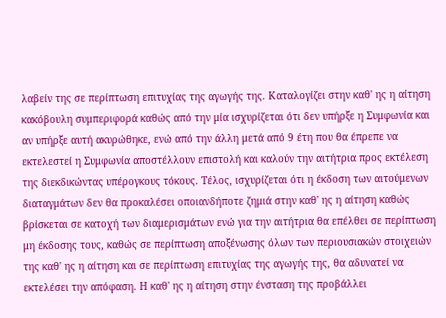λαβείν της σε περίπτωση επιτυχίας της αγωγής της. Καταλογίζει στην καθ' ης η αίτηση κακόβουλη συμπεριφορά καθώς από την μία ισχυρίζεται ότι δεν υπήρξε η Συμφωνία και αν υπήρξε αυτή ακυρώθηκε, ενώ από την άλλη μετά από 9 έτη που θα έπρεπε να εκτελεστεί η Συμφωνία αποστέλλουν επιστολή και καλούν την αιτήτρια προς εκτέλεση της διεκδικώντας υπέρογκους τόκους. Τέλος, ισχυρίζεται ότι η έκδοση των αιτούμενων διαταγμάτων δεν θα προκαλέσει οποιανδήποτε ζημιά στην καθ' ης η αίτηση καθώς βρίσκεται σε κατοχή των διαμερισμάτων ενώ για την αιτήτρια θα επέλθει σε περίπτωση μη έκδοσης τους, καθώς σε περίπτωση αποξένωσης όλων των περιουσιακών στοιχειών της καθ' ης η αίτηση και σε περίπτωση επιτυχίας της αγωγής της, θα αδυνατεί να εκτελέσει την απόφαση. Η καθ' ης η αίτηση στην ένσταση της προβάλλει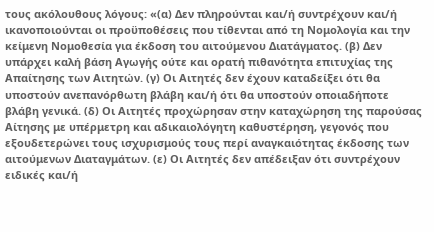τους ακόλουθους λόγους: «(α) Δεν πληρούνται και/ή συντρέχουν και/ή ικανοποιούνται οι προϋποθέσεις που τίθενται από τη Νομολογία και την κείμενη Νομοθεσία για έκδοση του αιτούμενου Διατάγματος. (β) Δεν υπάρχει καλή βάση Αγωγής ούτε και ορατή πιθανότητα επιτυχίας της Απαίτησης των Αιτητών. (γ) Οι Αιτητές δεν έχουν καταδείξει ότι θα υποστούν ανεπανόρθωτη βλάβη και/ή ότι θα υποστούν οποιαδήποτε βλάβη γενικά. (δ) Οι Αιτητές προχώρησαν στην καταχώρηση της παρούσας Αίτησης με υπέρμετρη και αδικαιολόγητη καθυστέρηση, γεγονός που εξουδετερώνει τους ισχυρισμούς τους περί αναγκαιότητας έκδοσης των αιτούμενων Διαταγμάτων. (ε) Οι Αιτητές δεν απέδειξαν ότι συντρέχουν ειδικές και/ή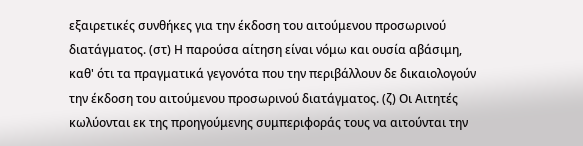εξαιρετικές συνθήκες για την έκδοση του αιτούμενου προσωρινού διατάγματος. (στ) Η παρούσα αίτηση είναι νόμω και ουσία αβάσιμη, καθ' ότι τα πραγματικά γεγονότα που την περιβάλλουν δε δικαιολογούν την έκδοση του αιτούμενου προσωρινού διατάγματος. (ζ) Οι Αιτητές κωλύονται εκ της προηγούμενης συμπεριφοράς τους να αιτούνται την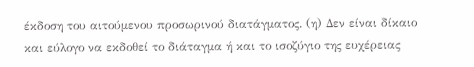έκδοση του αιτούμενου προσωρινού διατάγματος. (η) Δεν είναι δίκαιο και εύλογο να εκδοθεί το διάταγμα ή και το ισοζύγιο της ευχέρειας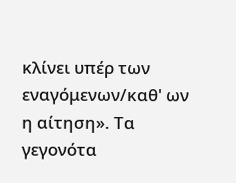κλίνει υπέρ των εναγόμενων/καθ' ων η αίτηση». Τα γεγονότα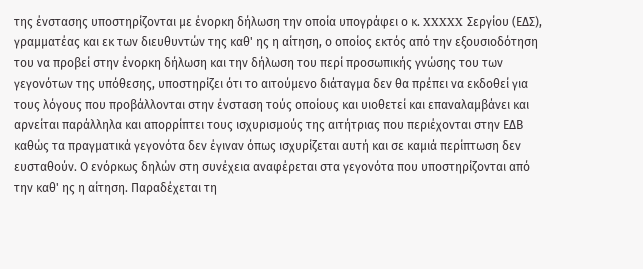της ένστασης υποστηρίζονται με ένορκη δήλωση την οποία υπογράφει ο κ. XXXXX Σεργίου (ΕΔΣ), γραμματέας και εκ των διευθυντών της καθ' ης η αίτηση, ο οποίος εκτός από την εξουσιοδότηση του να προβεί στην ένορκη δήλωση και την δήλωση του περί προσωπικής γνώσης του των γεγονότων της υπόθεσης, υποστηρίζει ότι το αιτούμενο διάταγμα δεν θα πρέπει να εκδοθεί για τους λόγους που προβάλλονται στην ένσταση τούς οποίους και υιοθετεί και επαναλαμβάνει και αρνείται παράλληλα και απορρίπτει τους ισχυρισμούς της αιτήτριας που περιέχονται στην ΕΔΒ καθώς τα πραγματικά γεγονότα δεν έγιναν όπως ισχυρίζεται αυτή και σε καμιά περίπτωση δεν ευσταθούν. Ο ενόρκως δηλών στη συνέχεια αναφέρεται στα γεγονότα που υποστηρίζονται από την καθ' ης η αίτηση. Παραδέχεται τη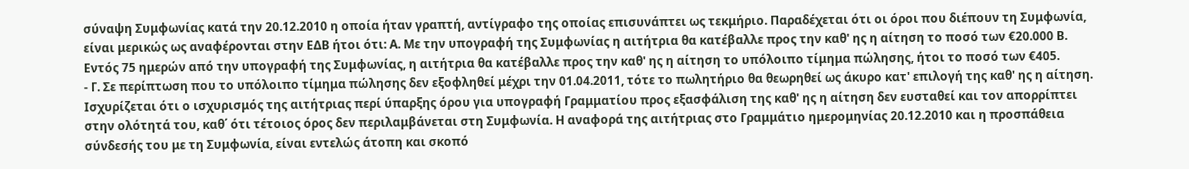σύναψη Συμφωνίας κατά την 20.12.2010 η οποία ήταν γραπτή, αντίγραφο της οποίας επισυνάπτει ως τεκμήριο. Παραδέχεται ότι οι όροι που διέπουν τη Συμφωνία, είναι μερικώς ως αναφέρονται στην ΕΔΒ ήτοι ότι: Α. Με την υπογραφή της Συμφωνίας η αιτήτρια θα κατέβαλλε προς την καθ' ης η αίτηση το ποσό των €20.000 Β. Εντός 75 ημερών από την υπογραφή της Συμφωνίας, η αιτήτρια θα κατέβαλλε προς την καθ' ης η αίτηση το υπόλοιπο τίμημα πώλησης, ήτοι το ποσό των €405.
- Γ. Σε περίπτωση που το υπόλοιπο τίμημα πώλησης δεν εξοφληθεί μέχρι την 01.04.2011, τότε το πωλητήριο θα θεωρηθεί ως άκυρο κατ' επιλογή της καθ' ης η αίτηση. Ισχυρίζεται ότι ο ισχυρισμός της αιτήτριας περί ύπαρξης όρου για υπογραφή Γραμματίου προς εξασφάλιση της καθ' ης η αίτηση δεν ευσταθεί και τον απορρίπτει στην ολότητά του, καθ΄ ότι τέτοιος όρος δεν περιλαμβάνεται στη Συμφωνία. Η αναφορά της αιτήτριας στο Γραμμάτιο ημερομηνίας 20.12.2010 και η προσπάθεια σύνδεσής του με τη Συμφωνία, είναι εντελώς άτοπη και σκοπό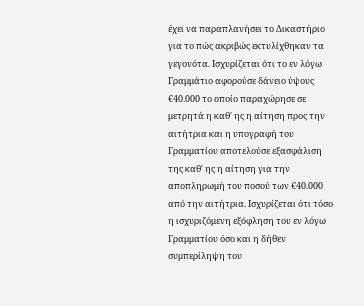έχει να παραπλανήσει το Δικαστήριο για το πώς ακριβώς εκτυλίχθηκαν τα γεγονότα. Ισχυρίζεται ότι το εν λόγω Γραμμάτιο αφορούσε δάνειο ύψους €40.000 το οποίο παραχώρησε σε μετρητά η καθ' ης η αίτηση προς την αιτήτρια και η υπογραφή του Γραμματίου αποτελούσε εξασφάλιση της καθ' ης η αίτηση για την αποπληρωμή του ποσού των €40.000 από την αιτήτρια. Ισχυρίζεται ότι τόσο η ισχυριζόμενη εξόφληση του εν λόγω Γραμματίου όσο και η δήθεν συμπερίληψη του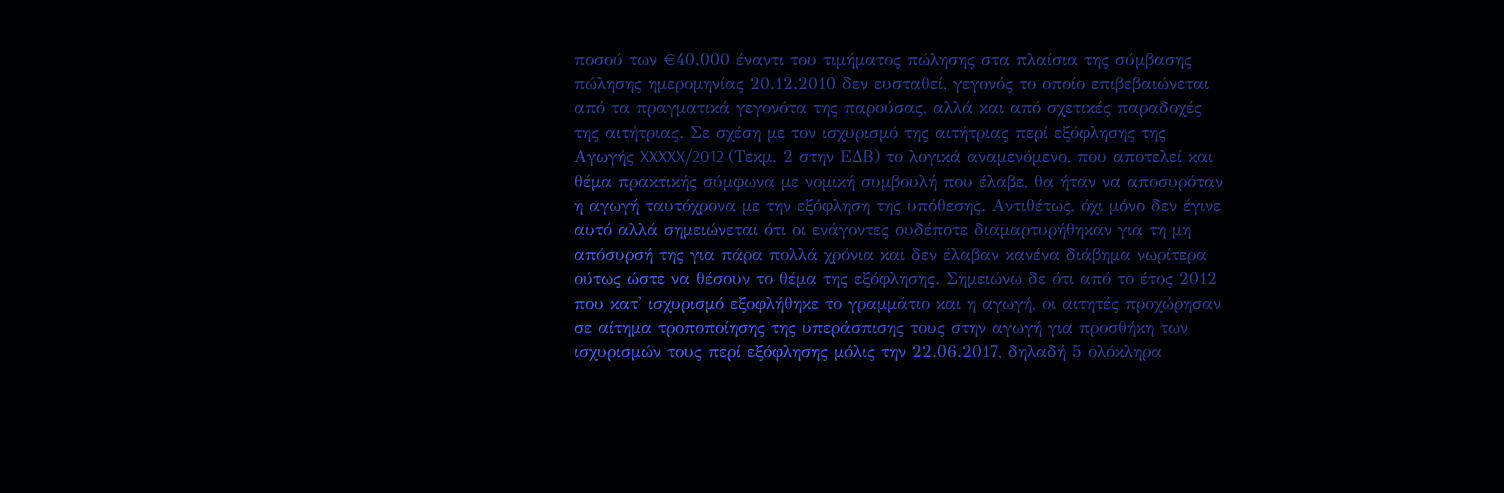ποσού των €40.000 έναντι του τιμήματος πώλησης στα πλαίσια της σύμβασης πώλησης ημερομηνίας 20.12.2010 δεν ευσταθεί, γεγονός το οποίο επιβεβαιώνεται από τα πραγματικά γεγονότα της παρούσας, αλλά και από σχετικές παραδοχές της αιτήτριας. Σε σχέση με τον ισχυρισμό της αιτήτριας περί εξόφλησης της Αγωγής XXXXX/2012 (Τεκμ. 2 στην ΕΔΒ) το λογικά αναμενόμενο, που αποτελεί και θέμα πρακτικής σύμφωνα με νομική συμβουλή που έλαβε, θα ήταν να αποσυρόταν η αγωγή ταυτόχρονα με την εξόφληση της υπόθεσης. Αντιθέτως, όχι μόνο δεν έγινε αυτό αλλά σημειώνεται ότι οι ενάγοντες ουδέποτε διαμαρτυρήθηκαν για τη μη απόσυρσή της για πάρα πολλά χρόνια και δεν έλαβαν κανένα διάβημα νωρίτερα ούτως ώστε να θέσουν το θέμα της εξόφλησης. Σημειώνω δε ότι από το έτος 2012 που κατ' ισχυρισμό εξοφλήθηκε το γραμμάτιο και η αγωγή, οι αιτητές προχώρησαν σε αίτημα τροποποίησης της υπεράσπισης τους στην αγωγή για προσθήκη των ισχυρισμών τους περί εξόφλησης μόλις την 22.06.2017, δηλαδή 5 ολόκληρα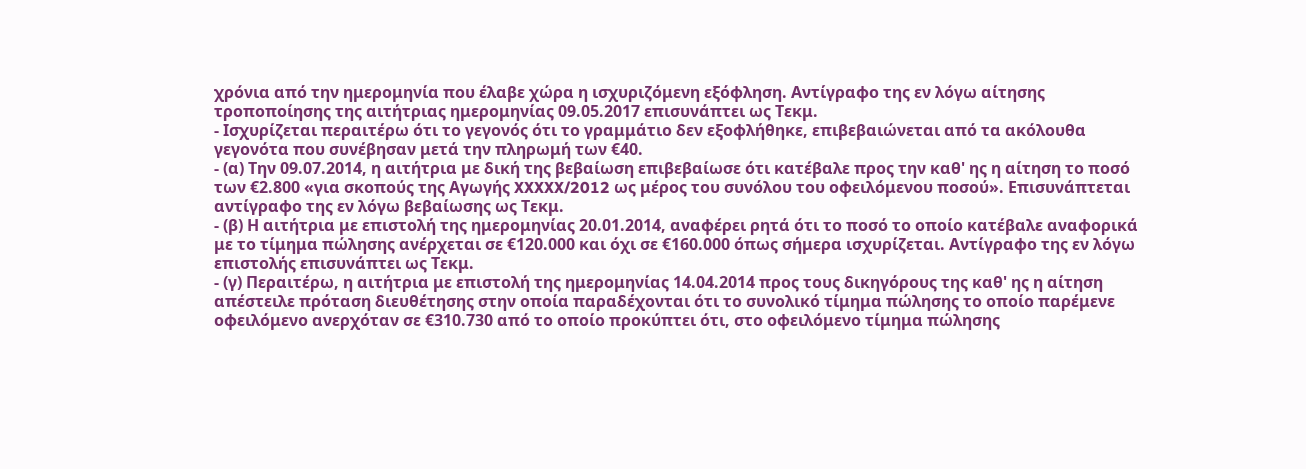χρόνια από την ημερομηνία που έλαβε χώρα η ισχυριζόμενη εξόφληση. Αντίγραφο της εν λόγω αίτησης τροποποίησης της αιτήτριας ημερομηνίας 09.05.2017 επισυνάπτει ως Τεκμ.
- Ισχυρίζεται περαιτέρω ότι το γεγονός ότι το γραμμάτιο δεν εξοφλήθηκε, επιβεβαιώνεται από τα ακόλουθα γεγονότα που συνέβησαν μετά την πληρωμή των €40.
- (α) Την 09.07.2014, η αιτήτρια με δική της βεβαίωση επιβεβαίωσε ότι κατέβαλε προς την καθ' ης η αίτηση το ποσό των €2.800 «για σκοπούς της Αγωγής XXXXX/2012 ως μέρος του συνόλου του οφειλόμενου ποσού». Επισυνάπτεται αντίγραφο της εν λόγω βεβαίωσης ως Τεκμ.
- (β) Η αιτήτρια με επιστολή της ημερομηνίας 20.01.2014, αναφέρει ρητά ότι το ποσό το οποίο κατέβαλε αναφορικά με το τίμημα πώλησης ανέρχεται σε €120.000 και όχι σε €160.000 όπως σήμερα ισχυρίζεται. Αντίγραφο της εν λόγω επιστολής επισυνάπτει ως Τεκμ.
- (γ) Περαιτέρω, η αιτήτρια με επιστολή της ημερομηνίας 14.04.2014 προς τους δικηγόρους της καθ' ης η αίτηση απέστειλε πρόταση διευθέτησης στην οποία παραδέχονται ότι το συνολικό τίμημα πώλησης το οποίο παρέμενε οφειλόμενο ανερχόταν σε €310.730 από το οποίο προκύπτει ότι, στο οφειλόμενο τίμημα πώλησης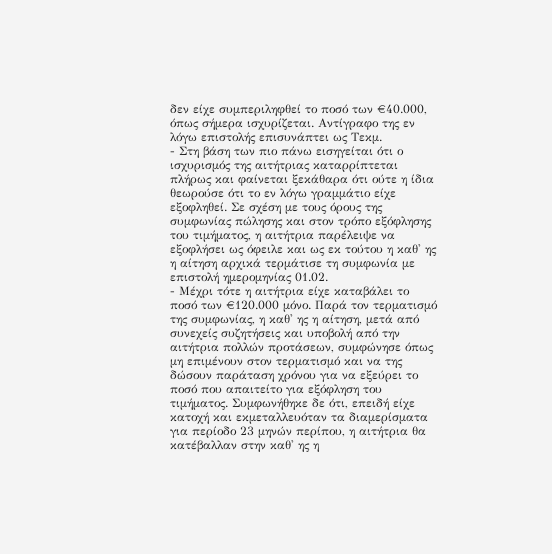δεν είχε συμπεριληφθεί το ποσό των €40.000, όπως σήμερα ισχυρίζεται. Αντίγραφο της εν λόγω επιστολής επισυνάπτει ως Τεκμ.
- Στη βάση των πιο πάνω εισηγείται ότι ο ισχυρισμός της αιτήτριας καταρρίπτεται πλήρως και φαίνεται ξεκάθαρα ότι ούτε η ίδια θεωρούσε ότι το εν λόγω γραμμάτιο είχε εξοφληθεί. Σε σχέση με τους όρους της συμφωνίας πώλησης και στον τρόπο εξόφλησης του τιμήματος, η αιτήτρια παρέλειψε να εξοφλήσει ως όφειλε και ως εκ τούτου η καθ' ης η αίτηση αρχικά τερμάτισε τη συμφωνία με επιστολή ημερομηνίας 01.02.
- Μέχρι τότε η αιτήτρια είχε καταβάλει το ποσό των €120.000 μόνο. Παρά τον τερματισμό της συμφωνίας, η καθ' ης η αίτηση, μετά από συνεχείς συζητήσεις και υποβολή από την αιτήτρια πολλών προτάσεων, συμφώνησε όπως μη επιμένουν στον τερματισμό και να της δώσουν παράταση χρόνου για να εξεύρει το ποσό που απαιτείτο για εξόφληση του τιμήματος. Συμφωνήθηκε δε ότι, επειδή είχε κατοχή και εκμεταλλευόταν τα διαμερίσματα για περίοδο 23 μηνών περίπου, η αιτήτρια θα κατέβαλλαν στην καθ' ης η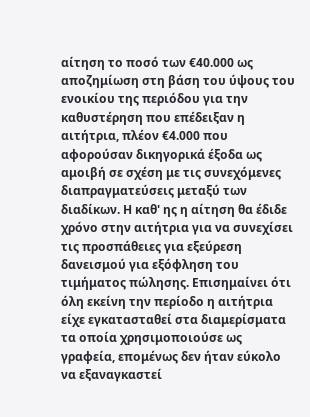αίτηση το ποσό των €40.000 ως αποζημίωση στη βάση του ύψους του ενοικίου της περιόδου για την καθυστέρηση που επέδειξαν η αιτήτρια, πλέον €4.000 που αφορούσαν δικηγορικά έξοδα ως αμοιβή σε σχέση με τις συνεχόμενες διαπραγματεύσεις μεταξύ των διαδίκων. Η καθ' ης η αίτηση θα έδιδε χρόνο στην αιτήτρια για να συνεχίσει τις προσπάθειες για εξεύρεση δανεισμού για εξόφληση του τιμήματος πώλησης. Επισημαίνει ότι όλη εκείνη την περίοδο η αιτήτρια είχε εγκατασταθεί στα διαμερίσματα τα οποία χρησιμοποιούσε ως γραφεία, επομένως δεν ήταν εύκολο να εξαναγκαστεί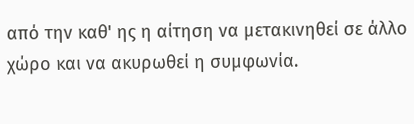από την καθ' ης η αίτηση να μετακινηθεί σε άλλο χώρο και να ακυρωθεί η συμφωνία.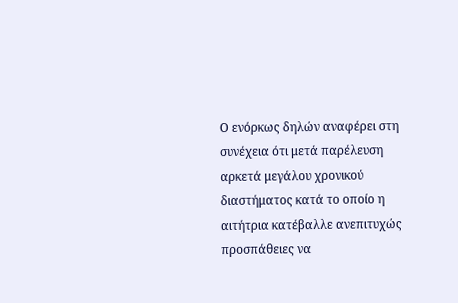Ο ενόρκως δηλών αναφέρει στη συνέχεια ότι μετά παρέλευση αρκετά μεγάλου χρονικού διαστήματος κατά το οποίο η αιτήτρια κατέβαλλε ανεπιτυχώς προσπάθειες να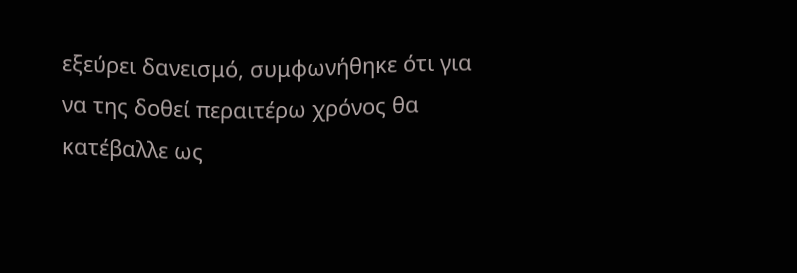εξεύρει δανεισμό, συμφωνήθηκε ότι για να της δοθεί περαιτέρω χρόνος θα κατέβαλλε ως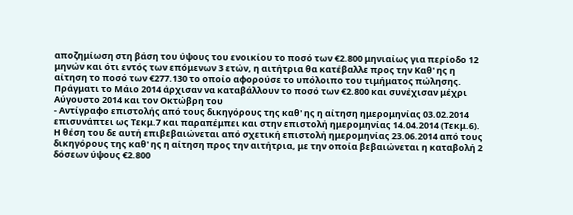αποζημίωση στη βάση του ύψους του ενοικίου το ποσό των €2.800 μηνιαίως για περίοδο 12 μηνών και ότι εντός των επόμενων 3 ετών, η αιτήτρια θα κατέβαλλε προς την Καθ' ης η αίτηση το ποσό των €277.130 το οποίο αφορούσε το υπόλοιπο του τιμήματος πώλησης. Πράγματι το Μάιο 2014 άρχισαν να καταβάλλουν το ποσό των €2.800 και συνέχισαν μέχρι Αύγουστο 2014 και τον Οκτώβρη του
- Αντίγραφο επιστολής από τους δικηγόρους της καθ' ης η αίτηση ημερομηνίας 03.02.2014 επισυνάπτει ως Τεκμ.7 και παραπέμπει και στην επιστολή ημερομηνίας 14.04.2014 (Τεκμ.6). Η θέση του δε αυτή επιβεβαιώνεται από σχετική επιστολή ημερομηνίας 23.06.2014 από τους δικηγόρους της καθ' ης η αίτηση προς την αιτήτρια, με την οποία βεβαιώνεται η καταβολή 2 δόσεων ύψους €2.800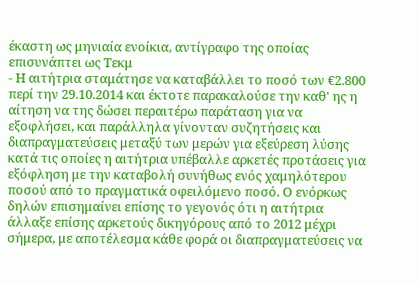έκαστη ως μηνιαία ενοίκια, αντίγραφο της οποίας επισυνάπτει ως Τεκμ
- Η αιτήτρια σταμάτησε να καταβάλλει το ποσό των €2.800 περί την 29.10.2014 και έκτοτε παρακαλούσε την καθ' ης η αίτηση να της δώσει περαιτέρω παράταση για να εξοφλήσει, και παράλληλα γίνονταν συζητήσεις και διαπραγματεύσεις μεταξύ των μερών για εξεύρεση λύσης κατά τις οποίες η αιτήτρια υπέβαλλε αρκετές προτάσεις για εξόφληση με την καταβολή συνήθως ενός χαμηλότερου ποσού από το πραγματικά οφειλόμενο ποσό. Ο ενόρκως δηλών επισημαίνει επίσης το γεγονός ότι η αιτήτρια άλλαξε επίσης αρκετούς δικηγόρους από το 2012 μέχρι σήμερα, με αποτέλεσμα κάθε φορά οι διαπραγματεύσεις να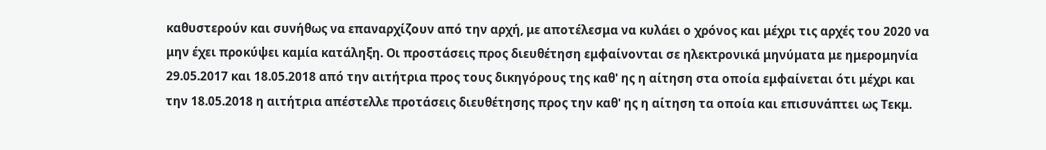καθυστερούν και συνήθως να επαναρχίζουν από την αρχή, με αποτέλεσμα να κυλάει ο χρόνος και μέχρι τις αρχές του 2020 να μην έχει προκύψει καμία κατάληξη. Οι προστάσεις προς διευθέτηση εμφαίνονται σε ηλεκτρονικά μηνύματα με ημερομηνία 29.05.2017 και 18.05.2018 από την αιτήτρια προς τους δικηγόρους της καθ' ης η αίτηση στα οποία εμφαίνεται ότι μέχρι και την 18.05.2018 η αιτήτρια απέστελλε προτάσεις διευθέτησης προς την καθ' ης η αίτηση τα οποία και επισυνάπτει ως Τεκμ.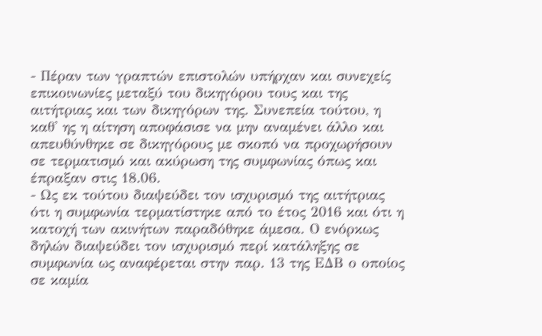- Πέραν των γραπτών επιστολών υπήρχαν και συνεχείς επικοινωνίες μεταξύ του δικηγόρου τους και της αιτήτριας και των δικηγόρων της. Συνεπεία τούτου, η καθ' ης η αίτηση αποφάσισε να μην αναμένει άλλο και απευθύνθηκε σε δικηγόρους με σκοπό να προχωρήσουν σε τερματισμό και ακύρωση της συμφωνίας όπως και έπραξαν στις 18.06.
- Ως εκ τούτου διαψεύδει τον ισχυρισμό της αιτήτριας ότι η συμφωνία τερματίστηκε από το έτος 2016 και ότι η κατοχή των ακινήτων παραδόθηκε άμεσα. Ο ενόρκως δηλών διαψεύδει τον ισχυρισμό περί κατάληξης σε συμφωνία ως αναφέρεται στην παρ. 13 της ΕΔΒ ο οποίος σε καμία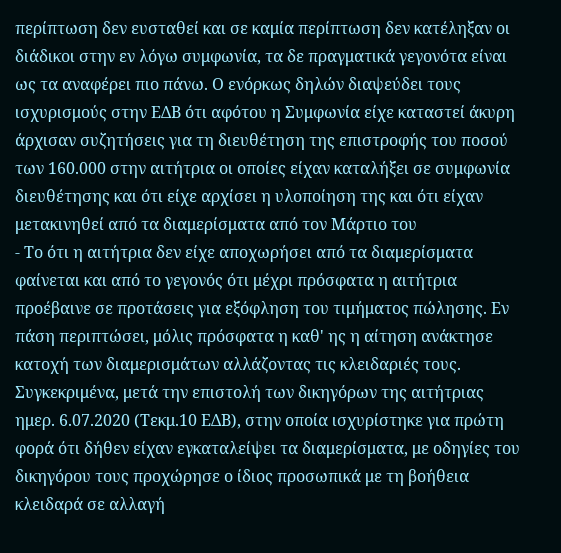περίπτωση δεν ευσταθεί και σε καμία περίπτωση δεν κατέληξαν οι διάδικοι στην εν λόγω συμφωνία, τα δε πραγματικά γεγονότα είναι ως τα αναφέρει πιο πάνω. Ο ενόρκως δηλών διαψεύδει τους ισχυρισμούς στην ΕΔΒ ότι αφότου η Συμφωνία είχε καταστεί άκυρη άρχισαν συζητήσεις για τη διευθέτηση της επιστροφής του ποσού των 160.000 στην αιτήτρια οι οποίες είχαν καταλήξει σε συμφωνία διευθέτησης και ότι είχε αρχίσει η υλοποίηση της και ότι είχαν μετακινηθεί από τα διαμερίσματα από τον Μάρτιο του
- Το ότι η αιτήτρια δεν είχε αποχωρήσει από τα διαμερίσματα φαίνεται και από το γεγονός ότι μέχρι πρόσφατα η αιτήτρια προέβαινε σε προτάσεις για εξόφληση του τιμήματος πώλησης. Εν πάση περιπτώσει, μόλις πρόσφατα η καθ' ης η αίτηση ανάκτησε κατοχή των διαμερισμάτων αλλάζοντας τις κλειδαριές τους. Συγκεκριμένα, μετά την επιστολή των δικηγόρων της αιτήτριας ημερ. 6.07.2020 (Τεκμ.10 ΕΔΒ), στην οποία ισχυρίστηκε για πρώτη φορά ότι δήθεν είχαν εγκαταλείψει τα διαμερίσματα, με οδηγίες του δικηγόρου τους προχώρησε ο ίδιος προσωπικά με τη βοήθεια κλειδαρά σε αλλαγή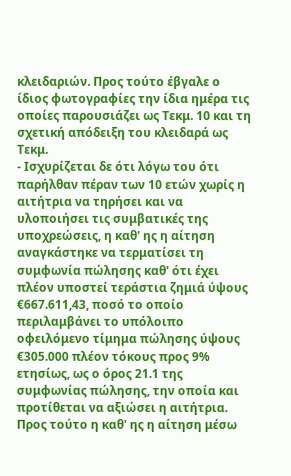κλειδαριών. Προς τούτο έβγαλε ο ίδιος φωτογραφίες την ίδια ημέρα τις οποίες παρουσιάζει ως Τεκμ. 10 και τη σχετική απόδειξη του κλειδαρά ως Τεκμ.
- Ισχυρίζεται δε ότι λόγω του ότι παρήλθαν πέραν των 10 ετών χωρίς η αιτήτρια να τηρήσει και να υλοποιήσει τις συμβατικές της υποχρεώσεις, η καθ' ης η αίτηση αναγκάστηκε να τερματίσει τη συμφωνία πώλησης καθ' ότι έχει πλέον υποστεί τεράστια ζημιά ύψους €667.611,43, ποσό το οποίο περιλαμβάνει το υπόλοιπο οφειλόμενο τίμημα πώλησης ύψους €305.000 πλέον τόκους προς 9% ετησίως, ως ο όρος 21.1 της συμφωνίας πώλησης, την οποία και προτίθεται να αξιώσει η αιτήτρια. Προς τούτο η καθ' ης η αίτηση μέσω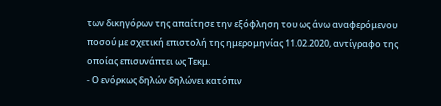των δικηγόρων της απαίτησε την εξόφληση του ως άνω αναφερόμενου ποσού με σχετική επιστολή της ημερομηνίας 11.02.2020, αντίγραφο της οποίας επισυνάπτει ως Τεκμ.
- Ο ενόρκως δηλών δηλώνει κατόπιν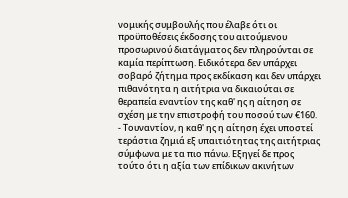νομικής συμβουλής που έλαβε ότι οι προϋποθέσεις έκδοσης του αιτούμενου προσωρινού διατάγματος δεν πληρούνται σε καμία περίπτωση. Ειδικότερα δεν υπάρχει σοβαρό ζήτημα προς εκδίκαση και δεν υπάρχει πιθανότητα η αιτήτρια να δικαιούται σε θεραπεία εναντίον της καθ' ης η αίτηση σε σχέση με την επιστροφή του ποσού των €160.
- Τουναντίον, η καθ' ης η αίτηση έχει υποστεί τεράστια ζημιά εξ υπαιτιότητας της αιτήτριας σύμφωνα με τα πιο πάνω. Εξηγεί δε προς τούτο ότι η αξία των επίδικων ακινήτων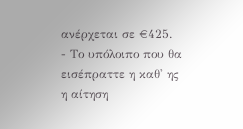ανέρχεται σε €425.
- Το υπόλοιπο που θα εισέπραττε η καθ' ης η αίτηση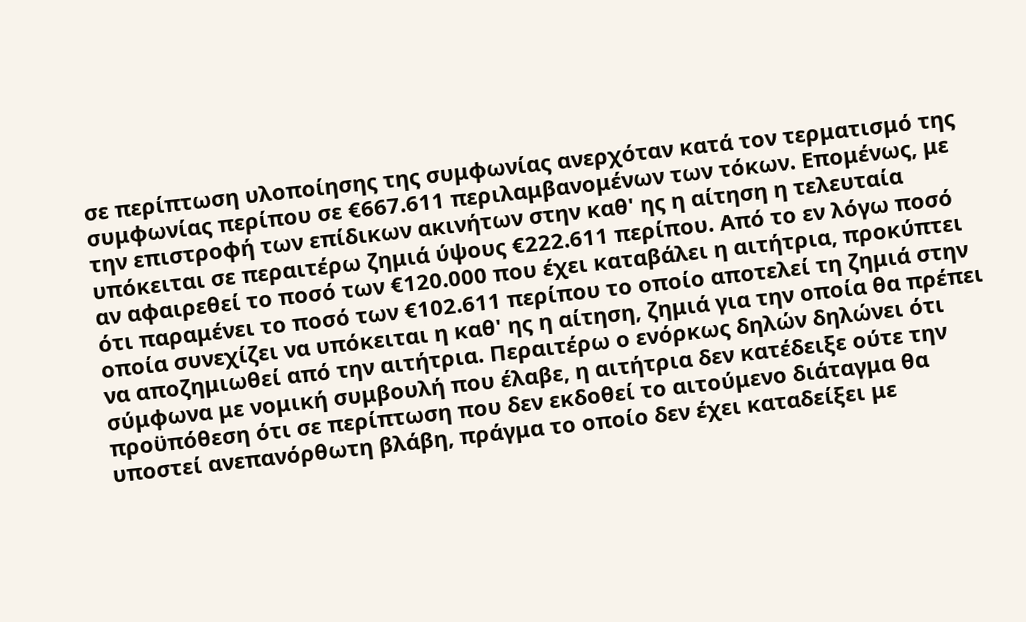σε περίπτωση υλοποίησης της συμφωνίας ανερχόταν κατά τον τερματισμό της συμφωνίας περίπου σε €667.611 περιλαμβανομένων των τόκων. Επομένως, με την επιστροφή των επίδικων ακινήτων στην καθ' ης η αίτηση η τελευταία υπόκειται σε περαιτέρω ζημιά ύψους €222.611 περίπου. Από το εν λόγω ποσό αν αφαιρεθεί το ποσό των €120.000 που έχει καταβάλει η αιτήτρια, προκύπτει ότι παραμένει το ποσό των €102.611 περίπου το οποίο αποτελεί τη ζημιά στην οποία συνεχίζει να υπόκειται η καθ' ης η αίτηση, ζημιά για την οποία θα πρέπει να αποζημιωθεί από την αιτήτρια. Περαιτέρω ο ενόρκως δηλών δηλώνει ότι σύμφωνα με νομική συμβουλή που έλαβε, η αιτήτρια δεν κατέδειξε ούτε την προϋπόθεση ότι σε περίπτωση που δεν εκδοθεί το αιτούμενο διάταγμα θα υποστεί ανεπανόρθωτη βλάβη, πράγμα το οποίο δεν έχει καταδείξει με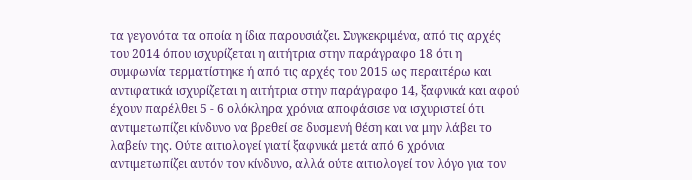τα γεγονότα τα οποία η ίδια παρουσιάζει. Συγκεκριμένα, από τις αρχές του 2014 όπου ισχυρίζεται η αιτήτρια στην παράγραφο 18 ότι η συμφωνία τερματίστηκε ή από τις αρχές του 2015 ως περαιτέρω και αντιφατικά ισχυρίζεται η αιτήτρια στην παράγραφο 14, ξαφνικά και αφού έχουν παρέλθει 5 - 6 ολόκληρα χρόνια αποφάσισε να ισχυριστεί ότι αντιμετωπίζει κίνδυνο να βρεθεί σε δυσμενή θέση και να μην λάβει το λαβείν της. Ούτε αιτιολογεί γιατί ξαφνικά μετά από 6 χρόνια αντιμετωπίζει αυτόν τον κίνδυνο, αλλά ούτε αιτιολογεί τον λόγο για τον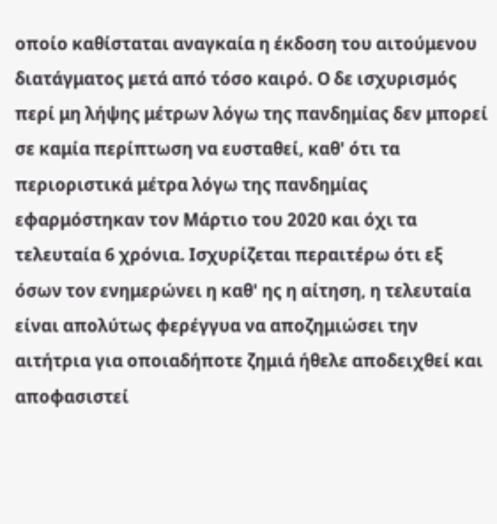οποίο καθίσταται αναγκαία η έκδοση του αιτούμενου διατάγματος μετά από τόσο καιρό. Ο δε ισχυρισμός περί μη λήψης μέτρων λόγω της πανδημίας δεν μπορεί σε καμία περίπτωση να ευσταθεί, καθ' ότι τα περιοριστικά μέτρα λόγω της πανδημίας εφαρμόστηκαν τον Μάρτιο του 2020 και όχι τα τελευταία 6 χρόνια. Ισχυρίζεται περαιτέρω ότι εξ όσων τον ενημερώνει η καθ' ης η αίτηση, η τελευταία είναι απολύτως φερέγγυα να αποζημιώσει την αιτήτρια για οποιαδήποτε ζημιά ήθελε αποδειχθεί και αποφασιστεί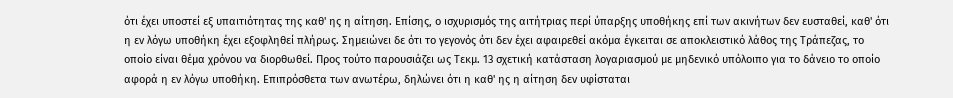ότι έχει υποστεί εξ υπαιτιότητας της καθ' ης η αίτηση. Επίσης, ο ισχυρισμός της αιτήτριας περί ύπαρξης υποθήκης επί των ακινήτων δεν ευσταθεί, καθ' ότι η εν λόγω υποθήκη έχει εξοφληθεί πλήρως. Σημειώνει δε ότι το γεγονός ότι δεν έχει αφαιρεθεί ακόμα έγκειται σε αποκλειστικό λάθος της Τράπεζας, το οποίο είναι θέμα χρόνου να διορθωθεί. Προς τούτο παρουσιάζει ως Τεκμ. 13 σχετική κατάσταση λογαριασμού με μηδενικό υπόλοιπο για το δάνειο το οποίο αφορά η εν λόγω υποθήκη. Επιπρόσθετα των ανωτέρω, δηλώνει ότι η καθ' ης η αίτηση δεν υφίσταται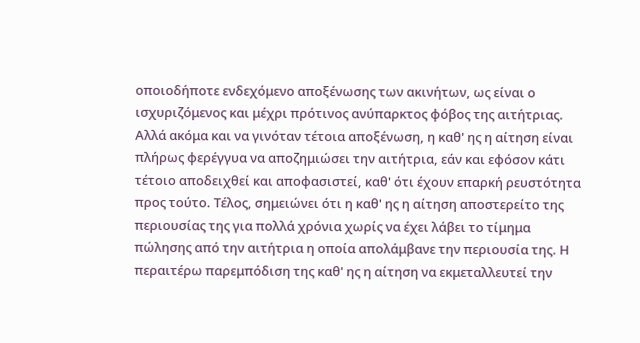οποιοδήποτε ενδεχόμενο αποξένωσης των ακινήτων, ως είναι ο ισχυριζόμενος και μέχρι πρότινος ανύπαρκτος φόβος της αιτήτριας. Αλλά ακόμα και να γινόταν τέτοια αποξένωση, η καθ' ης η αίτηση είναι πλήρως φερέγγυα να αποζημιώσει την αιτήτρια, εάν και εφόσον κάτι τέτοιο αποδειχθεί και αποφασιστεί, καθ' ότι έχουν επαρκή ρευστότητα προς τούτο. Τέλος, σημειώνει ότι η καθ' ης η αίτηση αποστερείτο της περιουσίας της για πολλά χρόνια χωρίς να έχει λάβει το τίμημα πώλησης από την αιτήτρια η οποία απολάμβανε την περιουσία της. Η περαιτέρω παρεμπόδιση της καθ' ης η αίτηση να εκμεταλλευτεί την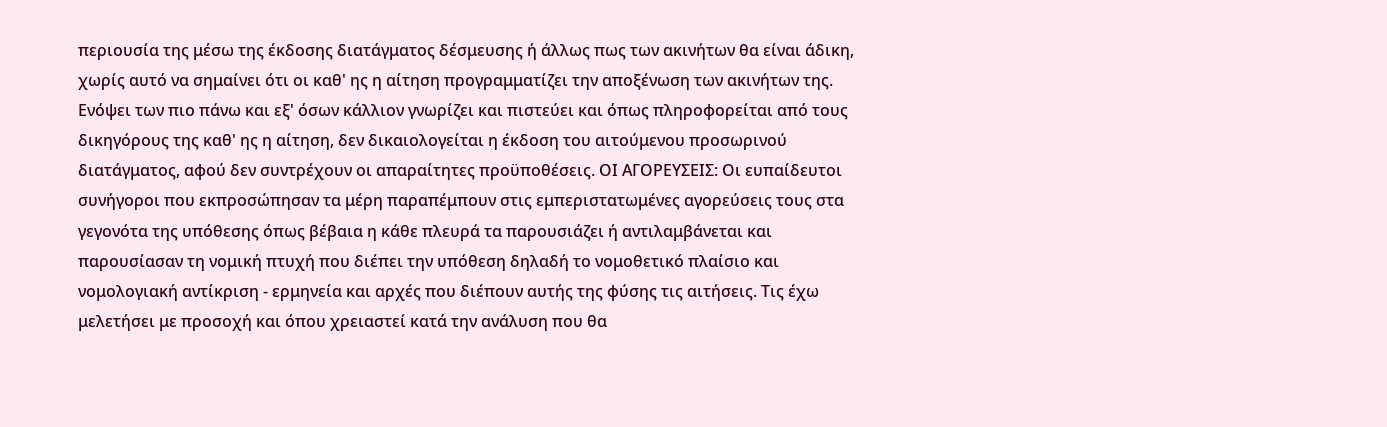περιουσία της μέσω της έκδοσης διατάγματος δέσμευσης ή άλλως πως των ακινήτων θα είναι άδικη, χωρίς αυτό να σημαίνει ότι οι καθ' ης η αίτηση προγραμματίζει την αποξένωση των ακινήτων της. Ενόψει των πιο πάνω και εξ' όσων κάλλιον γνωρίζει και πιστεύει και όπως πληροφορείται από τους δικηγόρους της καθ' ης η αίτηση, δεν δικαιολογείται η έκδοση του αιτούμενου προσωρινού διατάγματος, αφού δεν συντρέχουν οι απαραίτητες προϋποθέσεις. ΟΙ ΑΓΟΡΕΥΣΕΙΣ: Οι ευπαίδευτοι συνήγοροι που εκπροσώπησαν τα μέρη παραπέμπουν στις εμπεριστατωμένες αγορεύσεις τους στα γεγονότα της υπόθεσης όπως βέβαια η κάθε πλευρά τα παρουσιάζει ή αντιλαμβάνεται και παρουσίασαν τη νομική πτυχή που διέπει την υπόθεση δηλαδή το νομοθετικό πλαίσιο και νομολογιακή αντίκριση - ερμηνεία και αρχές που διέπουν αυτής της φύσης τις αιτήσεις. Τις έχω μελετήσει με προσοχή και όπου χρειαστεί κατά την ανάλυση που θα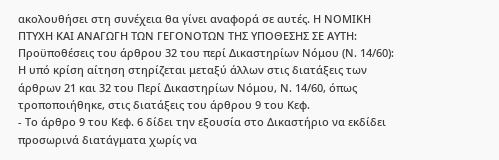ακολουθήσει στη συνέχεια θα γίνει αναφορά σε αυτές. Η ΝΟΜΙΚΗ ΠΤΥΧΗ ΚΑΙ ΑΝΑΓΩΓΗ ΤΩΝ ΓΕΓΟΝΟΤΩΝ ΤΗΣ ΥΠΟΘΕΣΗΣ ΣΕ ΑΥΤΗ: Προϋποθέσεις του άρθρου 32 του περί Δικαστηρίων Νόμου (Ν. 14/60): Η υπό κρίση αίτηση στηρίζεται μεταξύ άλλων στις διατάξεις των άρθρων 21 και 32 του Περί Δικαστηρίων Νόμου, Ν. 14/60, όπως τροποποιήθηκε, στις διατάξεις του άρθρου 9 του Κεφ.
- Το άρθρο 9 του Κεφ. 6 δίδει την εξουσία στο Δικαστήριο να εκδίδει προσωρινά διατάγματα χωρίς να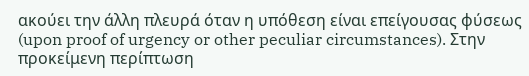ακούει την άλλη πλευρά όταν η υπόθεση είναι επείγουσας φύσεως (upon proof of urgency or other peculiar circumstances). Στην προκείμενη περίπτωση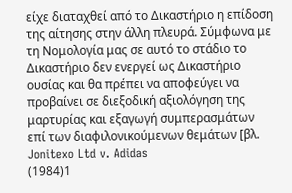είχε διαταχθεί από το Δικαστήριο η επίδοση της αίτησης στην άλλη πλευρά. Σύμφωνα με τη Νομολογία μας σε αυτό το στάδιο το Δικαστήριο δεν ενεργεί ως Δικαστήριο ουσίας και θα πρέπει να αποφεύγει να προβαίνει σε διεξοδική αξιολόγηση της μαρτυρίας και εξαγωγή συμπερασμάτων επί των διαφιλονικούμενων θεμάτων [βλ. Jonitexo Ltd v. Adidas
(1984)1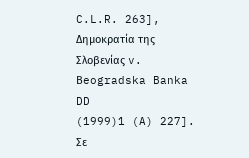C.L.R. 263], Δημοκρατία της Σλοβενίας v. Βeogradska Banka DD
(1999)1 (A) 227]. Σε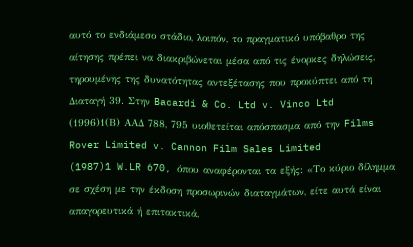αυτό το ενδιάμεσο στάδιο, λοιπόν, το πραγματικό υπόβαθρο της αίτησης πρέπει να διακριβώνεται μέσα από τις ένορκες δηλώσεις, τηρουμένης της δυνατότητας αντεξέτασης που προκύπτει από τη Διαταγή 39. Στην Bacardi & Co. Ltd v. Vinco Ltd
(1996)1(Β) ΑΑΔ 788, 795 υιοθετείται απόσπασμα από την Films Rover Limited v. Cannon Film Sales Limited
(1987)1 W.LR 670, όπου αναφέρονται τα εξής: «Το κύριο δίλημμα σε σχέση με την έκδοση προσωρινών διαταγμάτων, είτε αυτά είναι απαγορευτικά ή επιτακτικά,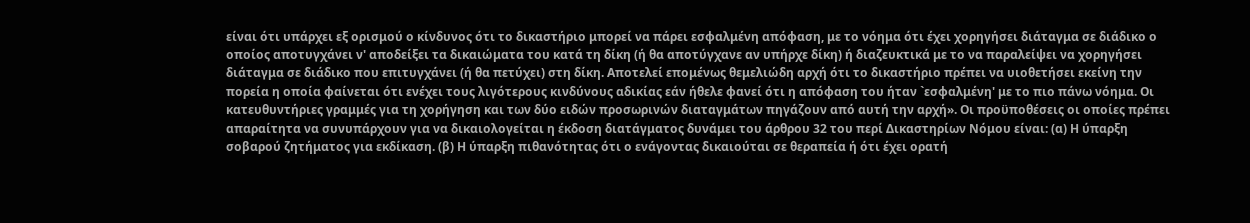είναι ότι υπάρχει εξ ορισμού ο κίνδυνος ότι το δικαστήριο μπορεί να πάρει εσφαλμένη απόφαση, με το νόημα ότι έχει χορηγήσει διάταγμα σε διάδικο ο οποίος αποτυγχάνει ν' αποδείξει τα δικαιώματα του κατά τη δίκη (ή θα αποτύγχανε αν υπήρχε δίκη) ή διαζευκτικά με το να παραλείψει να χορηγήσει διάταγμα σε διάδικο που επιτυγχάνει (ή θα πετύχει) στη δίκη. Αποτελεί επομένως θεμελιώδη αρχή ότι το δικαστήριο πρέπει να υιοθετήσει εκείνη την πορεία η οποία φαίνεται ότι ενέχει τους λιγότερους κινδύνους αδικίας εάν ήθελε φανεί ότι η απόφαση του ήταν `εσφαλμένη' με το πιο πάνω νόημα. Οι κατευθυντήριες γραμμές για τη χορήγηση και των δύο ειδών προσωρινών διαταγμάτων πηγάζουν από αυτή την αρχή». Οι προϋποθέσεις οι οποίες πρέπει απαραίτητα να συνυπάρχουν για να δικαιολογείται η έκδοση διατάγματος δυνάμει του άρθρου 32 του περί Δικαστηρίων Νόμου είναι: (α) Η ύπαρξη σοβαρού ζητήματος για εκδίκαση. (β) Η ύπαρξη πιθανότητας ότι ο ενάγοντας δικαιούται σε θεραπεία ή ότι έχει ορατή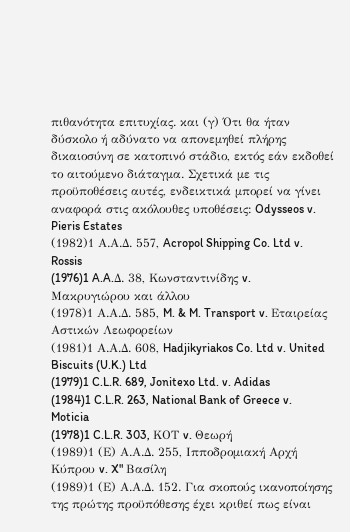πιθανότητα επιτυχίας. και (γ) Ότι θα ήταν δύσκολο ή αδύνατο να απονεμηθεί πλήρης δικαιοσύνη σε κατοπινό στάδιο, εκτός εάν εκδοθεί το αιτούμενο διάταγμα. Σχετικά με τις προϋποθέσεις αυτές, ενδεικτικά μπορεί να γίνει αναφορά στις ακόλουθες υποθέσεις: Odysseos v. Pieris Estates
(1982)1 Α.Α.Δ. 557, Acropol Shipping Co. Ltd v. Rossis
(1976)1 A.A.Δ. 38, Κωνσταντινίδης v. Μακρυγιώρου και άλλου
(1978)1 Α.Α.Δ. 585, M. & M. Transport v. Εταιρείας Αστικών Λεωφορείων
(1981)1 Α.Α.Δ. 608, Hadjikyriakos Co. Ltd v. United Biscuits (U.K.) Ltd
(1979)1 C.L.R. 689, Jonitexo Ltd. v. Adidas
(1984)1 C.L.R. 263, National Bank of Greece v. Moticia
(1978)1 C.L.R. 303, ΚΟΤ v. Θεωρή
(1989)1 (Ε) Α.Α.Δ. 255, Ιπποδρομιακή Αρχή Κύπρου v. X" Βασίλη
(1989)1 (Ε) Α.Α.Δ. 152. Για σκοπούς ικανοποίησης της πρώτης προϋπόθεσης έχει κριθεί πως είναι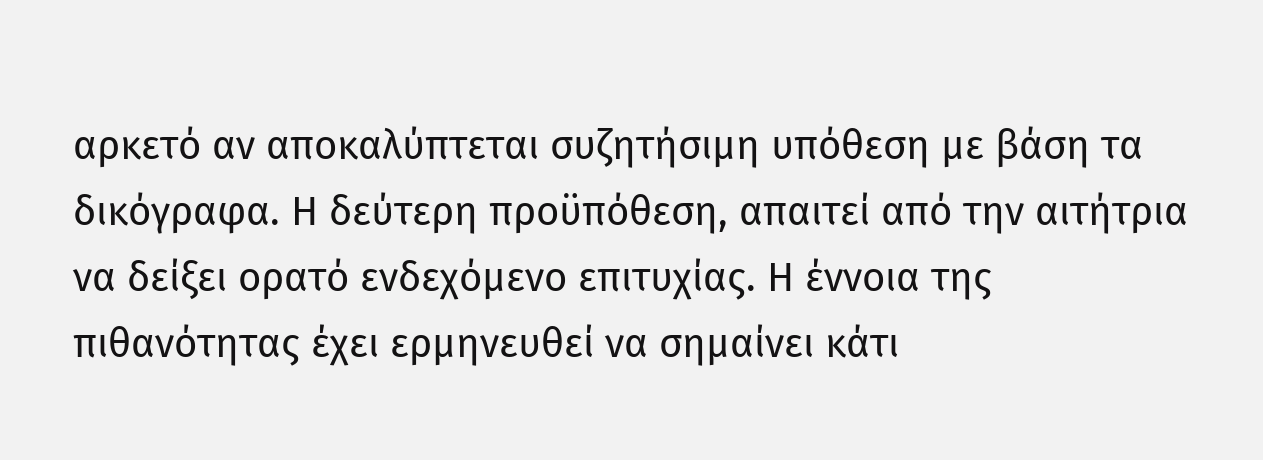αρκετό αν αποκαλύπτεται συζητήσιμη υπόθεση με βάση τα δικόγραφα. Η δεύτερη προϋπόθεση, απαιτεί από την αιτήτρια να δείξει ορατό ενδεχόμενο επιτυχίας. Η έννοια της πιθανότητας έχει ερμηνευθεί να σημαίνει κάτι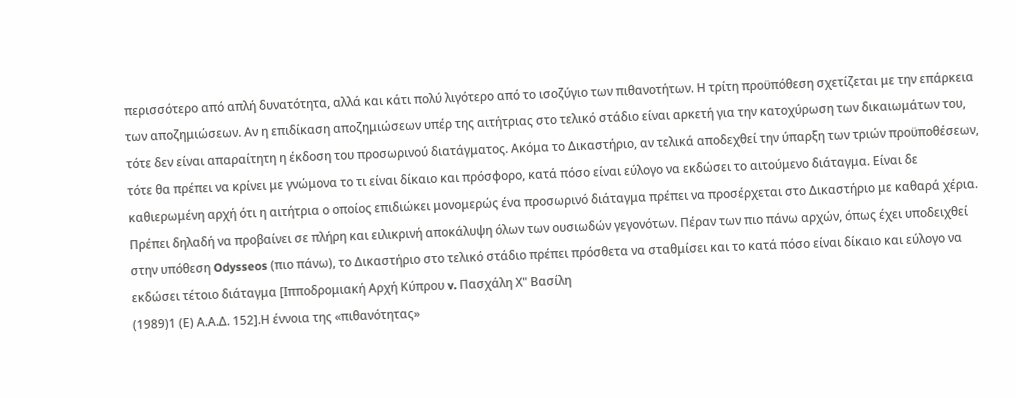περισσότερο από απλή δυνατότητα, αλλά και κάτι πολύ λιγότερο από το ισοζύγιο των πιθανοτήτων. Η τρίτη προϋπόθεση σχετίζεται με την επάρκεια των αποζημιώσεων. Αν η επιδίκαση αποζημιώσεων υπέρ της αιτήτριας στο τελικό στάδιο είναι αρκετή για την κατοχύρωση των δικαιωμάτων του, τότε δεν είναι απαραίτητη η έκδοση του προσωρινού διατάγματος. Ακόμα το Δικαστήριο, αν τελικά αποδεχθεί την ύπαρξη των τριών προϋποθέσεων, τότε θα πρέπει να κρίνει με γνώμονα το τι είναι δίκαιο και πρόσφορο, κατά πόσο είναι εύλογο να εκδώσει το αιτούμενο διάταγμα. Είναι δε καθιερωμένη αρχή ότι η αιτήτρια ο οποίος επιδιώκει μονομερώς ένα προσωρινό διάταγμα πρέπει να προσέρχεται στο Δικαστήριο με καθαρά χέρια. Πρέπει δηλαδή να προβαίνει σε πλήρη και ειλικρινή αποκάλυψη όλων των ουσιωδών γεγονότων. Πέραν των πιο πάνω αρχών, όπως έχει υποδειχθεί στην υπόθεση Odysseos (πιο πάνω), το Δικαστήριο στο τελικό στάδιο πρέπει πρόσθετα να σταθμίσει και το κατά πόσο είναι δίκαιο και εύλογο να εκδώσει τέτοιο διάταγμα [Ιπποδρομιακή Αρχή Κύπρου v. Πασχάλη Χ" Bασίλη
(1989)1 (Ε) Α.Α.Δ. 152].Η έννοια της «πιθανότητας»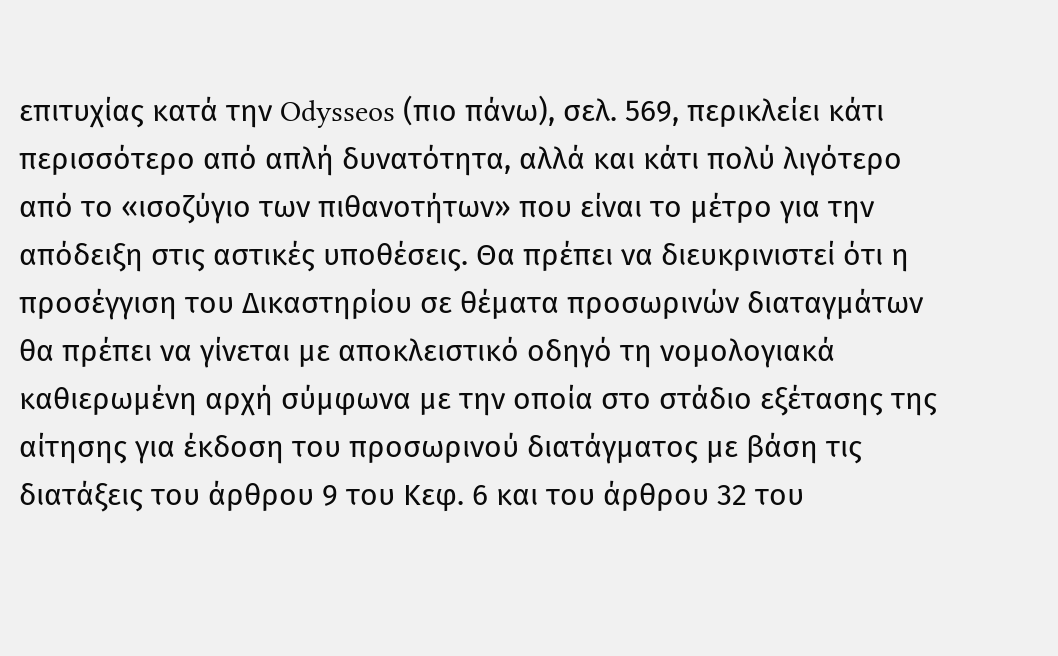επιτυχίας κατά την Odysseos (πιο πάνω), σελ. 569, περικλείει κάτι περισσότερο από απλή δυνατότητα, αλλά και κάτι πολύ λιγότερο από το «ισοζύγιο των πιθανοτήτων» που είναι το μέτρο για την απόδειξη στις αστικές υποθέσεις. Θα πρέπει να διευκρινιστεί ότι η προσέγγιση του Δικαστηρίου σε θέματα προσωρινών διαταγμάτων θα πρέπει να γίνεται με αποκλειστικό οδηγό τη νομολογιακά καθιερωμένη αρχή σύμφωνα με την οποία στο στάδιο εξέτασης της αίτησης για έκδοση του προσωρινού διατάγματος με βάση τις διατάξεις του άρθρου 9 του Κεφ. 6 και του άρθρου 32 του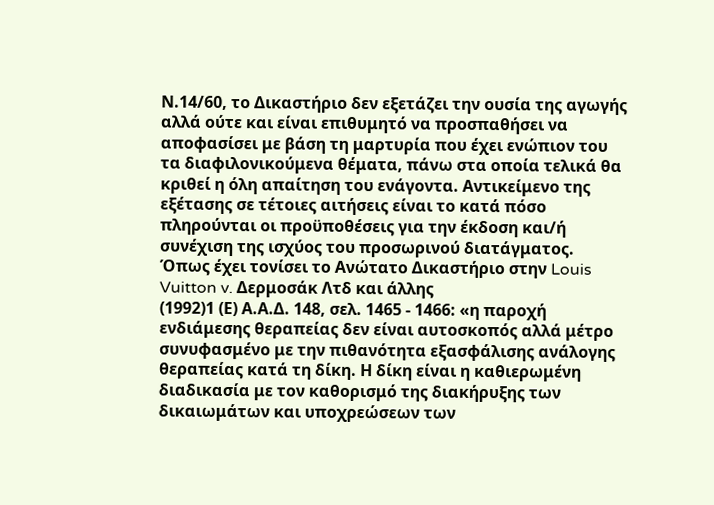Ν.14/60, το Δικαστήριο δεν εξετάζει την ουσία της αγωγής αλλά ούτε και είναι επιθυμητό να προσπαθήσει να αποφασίσει με βάση τη μαρτυρία που έχει ενώπιον του τα διαφιλονικούμενα θέματα, πάνω στα οποία τελικά θα κριθεί η όλη απαίτηση του ενάγοντα. Αντικείμενο της εξέτασης σε τέτοιες αιτήσεις είναι το κατά πόσο πληρούνται οι προϋποθέσεις για την έκδοση και/ή συνέχιση της ισχύος του προσωρινού διατάγματος. Όπως έχει τονίσει το Ανώτατο Δικαστήριο στην Louis Vuitton v. Δερμοσάκ Λτδ και άλλης
(1992)1 (Ε) Α.Α.Δ. 148, σελ. 1465 - 1466: «η παροχή ενδιάμεσης θεραπείας δεν είναι αυτοσκοπός αλλά μέτρο συνυφασμένο με την πιθανότητα εξασφάλισης ανάλογης θεραπείας κατά τη δίκη. Η δίκη είναι η καθιερωμένη διαδικασία με τον καθορισμό της διακήρυξης των δικαιωμάτων και υποχρεώσεων των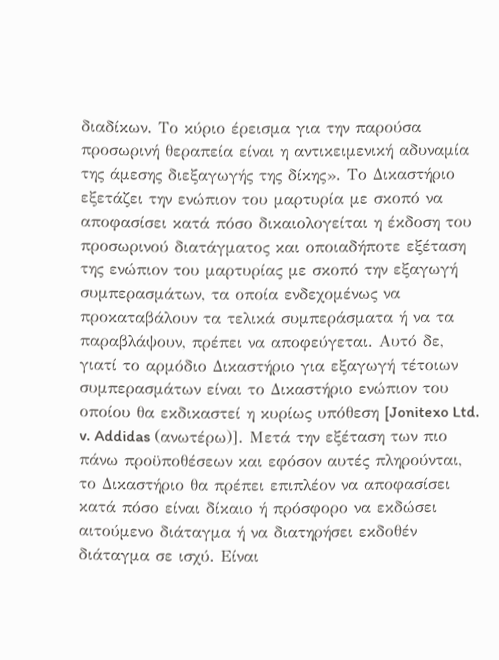διαδίκων. Το κύριο έρεισμα για την παρούσα προσωρινή θεραπεία είναι η αντικειμενική αδυναμία της άμεσης διεξαγωγής της δίκης». Το Δικαστήριο εξετάζει την ενώπιον του μαρτυρία με σκοπό να αποφασίσει κατά πόσο δικαιολογείται η έκδοση του προσωρινού διατάγματος και οποιαδήποτε εξέταση της ενώπιον του μαρτυρίας με σκοπό την εξαγωγή συμπερασμάτων, τα οποία ενδεχομένως να προκαταβάλουν τα τελικά συμπεράσματα ή να τα παραβλάψουν, πρέπει να αποφεύγεται. Αυτό δε, γιατί το αρμόδιο Δικαστήριο για εξαγωγή τέτοιων συμπερασμάτων είναι το Δικαστήριο ενώπιον του οποίου θα εκδικαστεί η κυρίως υπόθεση [Jonitexo Ltd. v. Addidas (ανωτέρω)]. Μετά την εξέταση των πιο πάνω προϋποθέσεων και εφόσον αυτές πληρούνται, το Δικαστήριο θα πρέπει επιπλέον να αποφασίσει κατά πόσο είναι δίκαιο ή πρόσφορο να εκδώσει αιτούμενο διάταγμα ή να διατηρήσει εκδοθέν διάταγμα σε ισχύ. Είναι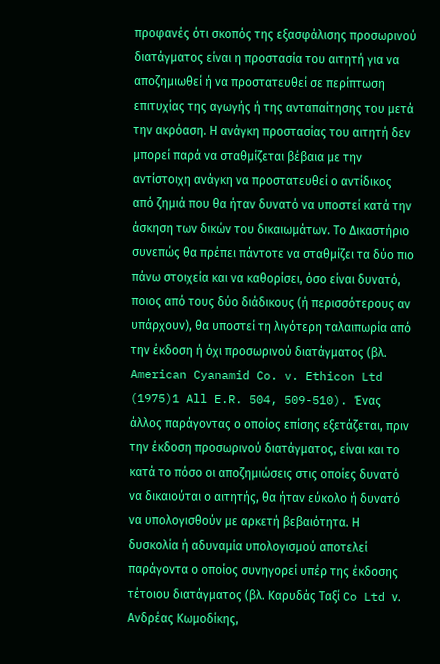προφανές ότι σκοπός της εξασφάλισης προσωρινού διατάγματος είναι η προστασία του αιτητή για να αποζημιωθεί ή να προστατευθεί σε περίπτωση επιτυχίας της αγωγής ή της ανταπαίτησης του μετά την ακρόαση. Η ανάγκη προστασίας του αιτητή δεν μπορεί παρά να σταθμίζεται βέβαια με την αντίστοιχη ανάγκη να προστατευθεί ο αντίδικος από ζημιά που θα ήταν δυνατό να υποστεί κατά την άσκηση των δικών του δικαιωμάτων. Το Δικαστήριο συνεπώς θα πρέπει πάντοτε να σταθμίζει τα δύο πιο πάνω στοιχεία και να καθορίσει, όσο είναι δυνατό, ποιος από τους δύο διάδικους (ή περισσότερους αν υπάρχουν), θα υποστεί τη λιγότερη ταλαιπωρία από την έκδοση ή όχι προσωρινού διατάγματος (βλ. American Cyanamid Co. v. Ethicon Ltd
(1975)1 All E.R. 504, 509-510). Ένας άλλος παράγοντας ο οποίος επίσης εξετάζεται, πριν την έκδοση προσωρινού διατάγματος, είναι και το κατά το πόσο οι αποζημιώσεις στις οποίες δυνατό να δικαιούται ο αιτητής, θα ήταν εύκολο ή δυνατό να υπολογισθούν με αρκετή βεβαιότητα. Η δυσκολία ή αδυναμία υπολογισμού αποτελεί παράγοντα ο οποίος συνηγορεί υπέρ της έκδοσης τέτοιου διατάγματος (βλ. Καρυδάς Ταξί Co Ltd ν. Ανδρέας Κωμοδίκης,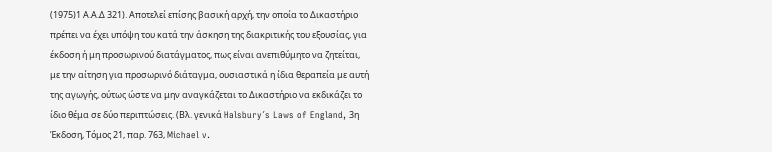(1975)1 Α.Α.Δ 321). Αποτελεί επίσης βασική αρχή, την οποία το Δικαστήριο πρέπει να έχει υπόψη του κατά την άσκηση της διακριτικής του εξουσίας, για έκδοση ή μη προσωρινού διατάγματος, πως είναι ανεπιθύμητο να ζητείται, με την αίτηση για προσωρινό διάταγμα, ουσιαστικά η ίδια θεραπεία με αυτή της αγωγής, ούτως ώστε να μην αναγκάζεται το Δικαστήριο να εκδικάζει το ίδιο θέμα σε δύο περιπτώσεις. (Βλ. γενικά Halsbury´s Laws of England, 3η Έκδοση, Τόμος 21, παρ. 763, Michael v.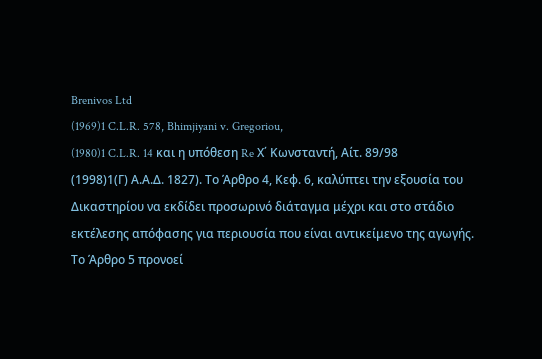Brenivos Ltd
(1969)1 C.L.R. 578, Bhimjiyani v. Gregoriou,
(1980)1 C.L.R. 14 και η υπόθεση Re Χ΄ Κωνσταντή, Αίτ. 89/98
(1998)1(Γ) Α.Α.Δ. 1827). Το Άρθρο 4, Κεφ. 6, καλύπτει την εξουσία του Δικαστηρίου να εκδίδει προσωρινό διάταγμα μέχρι και στο στάδιο εκτέλεσης απόφασης για περιουσία που είναι αντικείμενο της αγωγής. Το Άρθρο 5 προνοεί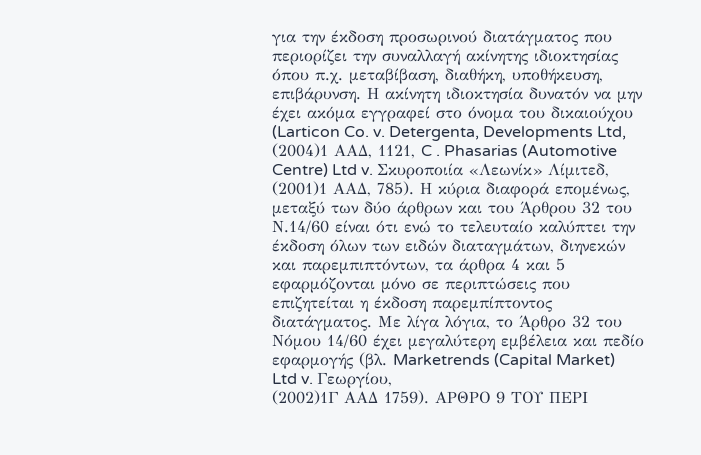για την έκδοση προσωρινού διατάγματος που περιορίζει την συναλλαγή ακίνητης ιδιοκτησίας όπου π.χ. μεταβίβαση, διαθήκη, υποθήκευση, επιβάρυνση. Η ακίνητη ιδιοκτησία δυνατόν να μην έχει ακόμα εγγραφεί στο όνομα του δικαιούχου (Larticon Co. v. Detergenta, Developments Ltd,
(2004)1 ΑΑΔ, 1121, C . Phasarias (Automotive Centre) Ltd v. Σκυροποιία «Λεωνίκ» Λίμιτεδ,
(2001)1 ΑΑΔ, 785). Η κύρια διαφορά επομένως, μεταξύ των δύο άρθρων και του Άρθρου 32 του Ν.14/60 είναι ότι ενώ το τελευταίο καλύπτει την έκδοση όλων των ειδών διαταγμάτων, διηνεκών και παρεμπιπτόντων, τα άρθρα 4 και 5 εφαρμόζονται μόνο σε περιπτώσεις που επιζητείται η έκδοση παρεμπίπτοντος διατάγματος. Με λίγα λόγια, το Άρθρο 32 του Νόμου 14/60 έχει μεγαλύτερη εμβέλεια και πεδίο εφαρμογής (βλ. Marketrends (Capital Market) Ltd v. Γεωργίου,
(2002)1Γ ΑΑΔ 1759). ΑΡΘΡΟ 9 ΤΟΥ ΠΕΡΙ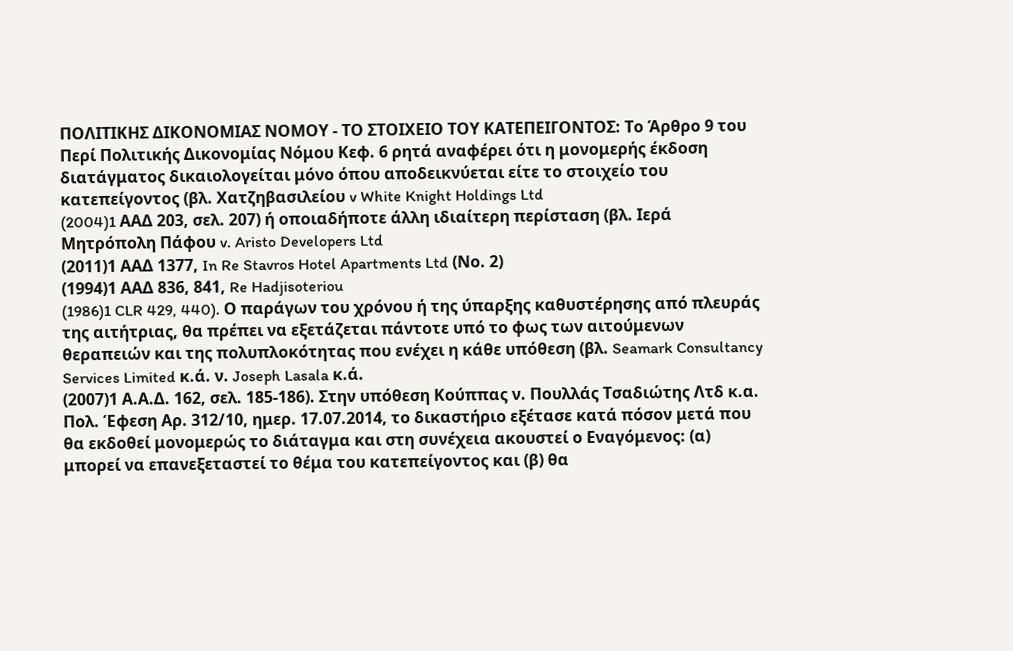ΠΟΛΙΤΙΚΗΣ ΔΙΚΟΝΟΜΙΑΣ ΝΟΜΟΥ - ΤΟ ΣΤΟΙΧΕΙΟ ΤΟΥ ΚΑΤΕΠΕΙΓΟΝΤΟΣ: Το Άρθρο 9 του Περί Πολιτικής Δικονομίας Νόμου Κεφ. 6 ρητά αναφέρει ότι η μονομερής έκδοση διατάγματος δικαιολογείται μόνο όπου αποδεικνύεται είτε το στοιχείο του κατεπείγοντος (βλ. Χατζηβασιλείου v White Knight Holdings Ltd
(2004)1 AAΔ 203, σελ. 207) ή οποιαδήποτε άλλη ιδιαίτερη περίσταση (βλ. Ιερά Μητρόπολη Πάφου v. Aristo Developers Ltd
(2011)1 ΑΑΔ 1377, In Re Stavros Hotel Apartments Ltd (Νο. 2)
(1994)1 ΑΑΔ 836, 841, Re Hadjisoteriou
(1986)1 CLR 429, 440). Ο παράγων του χρόνου ή της ύπαρξης καθυστέρησης από πλευράς της αιτήτριας, θα πρέπει να εξετάζεται πάντοτε υπό το φως των αιτούμενων θεραπειών και της πολυπλοκότητας που ενέχει η κάθε υπόθεση (βλ. Seamark Consultancy Services Limited κ.ά. ν. Joseph Lasala κ.ά.
(2007)1 Α.Α.Δ. 162, σελ. 185-186). Στην υπόθεση Κούππας ν. Πουλλάς Τσαδιώτης Λτδ κ.α. Πολ. Έφεση Αρ. 312/10, ημερ. 17.07.2014, το δικαστήριο εξέτασε κατά πόσον μετά που θα εκδοθεί μονομερώς το διάταγμα και στη συνέχεια ακουστεί ο Εναγόμενος: (α) μπορεί να επανεξεταστεί το θέμα του κατεπείγοντος και (β) θα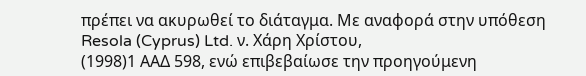πρέπει να ακυρωθεί το διάταγμα. Με αναφορά στην υπόθεση Resola (Cyprus) Ltd. ν. Xάρη Xρίστου,
(1998)1 ΑΑΔ 598, ενώ επιβεβαίωσε την προηγούμενη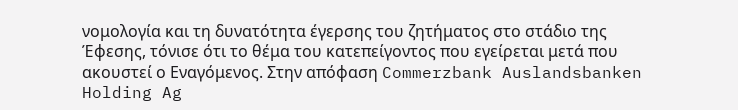νομολογία και τη δυνατότητα έγερσης του ζητήματος στο στάδιο της Έφεσης, τόνισε ότι το θέμα του κατεπείγοντος που εγείρεται μετά που ακουστεί ο Εναγόμενος. Στην απόφαση Commerzbank Auslandsbanken Holding Ag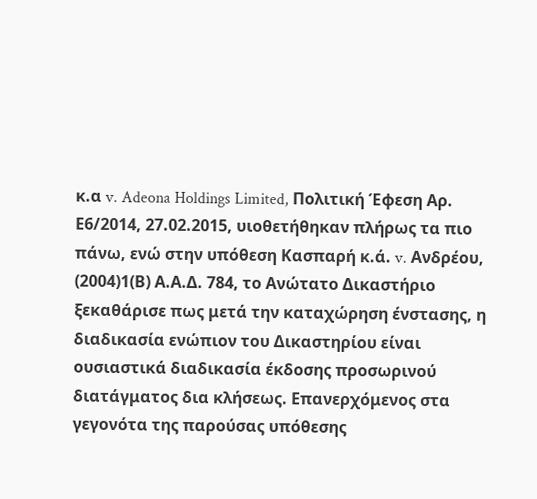κ.α v. Adeona Holdings Limited, Πολιτική Έφεση Αρ. Ε6/2014, 27.02.2015, υιοθετήθηκαν πλήρως τα πιο πάνω, ενώ στην υπόθεση Κασπαρή κ.ά. v. Ανδρέου,
(2004)1(Β) Α.Α.Δ. 784, το Ανώτατο Δικαστήριο ξεκαθάρισε πως μετά την καταχώρηση ένστασης, η διαδικασία ενώπιον του Δικαστηρίου είναι ουσιαστικά διαδικασία έκδοσης προσωρινού διατάγματος δια κλήσεως. Επανερχόμενος στα γεγονότα της παρούσας υπόθεσης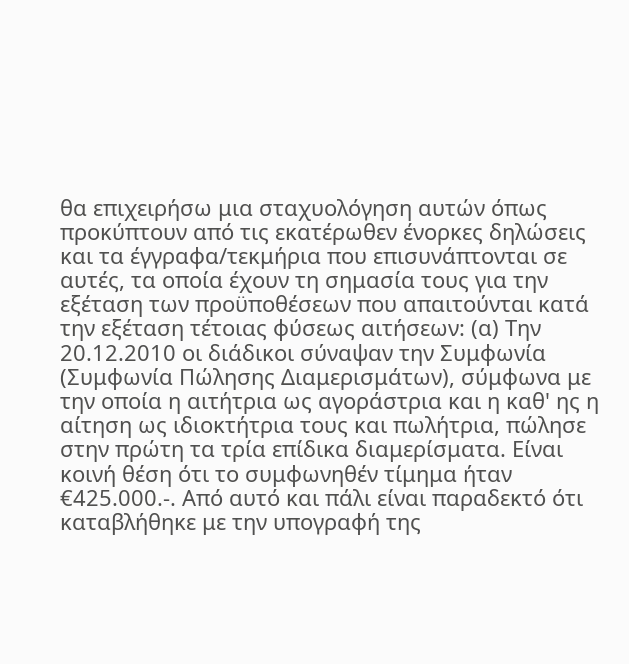θα επιχειρήσω μια σταχυολόγηση αυτών όπως προκύπτουν από τις εκατέρωθεν ένορκες δηλώσεις και τα έγγραφα/τεκμήρια που επισυνάπτονται σε αυτές, τα οποία έχουν τη σημασία τους για την εξέταση των προϋποθέσεων που απαιτούνται κατά την εξέταση τέτοιας φύσεως αιτήσεων: (α) Την 20.12.2010 οι διάδικοι σύναψαν την Συμφωνία (Συμφωνία Πώλησης Διαμερισμάτων), σύμφωνα με την οποία η αιτήτρια ως αγοράστρια και η καθ' ης η αίτηση ως ιδιοκτήτρια τους και πωλήτρια, πώλησε στην πρώτη τα τρία επίδικα διαμερίσματα. Είναι κοινή θέση ότι το συμφωνηθέν τίμημα ήταν €425.000.-. Από αυτό και πάλι είναι παραδεκτό ότι καταβλήθηκε με την υπογραφή της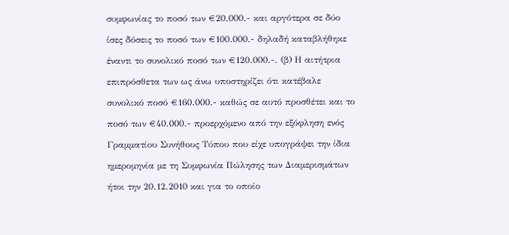συμφωνίας το ποσό των €20.000.- και αργότερα σε δύο ίσες δόσεις το ποσό των €100.000.- δηλαδή καταβλήθηκε έναντι το συνολικό ποσό των €120.000.-. (β) Η αιτήτρια επιπρόσθετα των ως άνω υποστηρίζει ότι κατέβαλε συνολικό ποσό €160.000.- καθώς σε αυτό προσθέτει και το ποσό των €40.000.- προερχόμενο από την εξόφληση ενός Γραμματίου Συνήθους Τύπου που είχε υπογράψει την ίδια ημερομηνία με τη Συμφωνία Πώλησης των Διαμερισμάτων ήτοι την 20.12.2010 και για το οποίο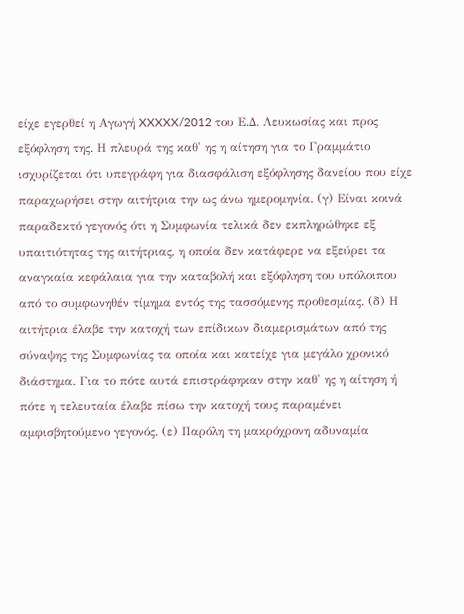είχε εγερθεί η Αγωγή XXXXX/2012 του Ε.Δ. Λευκωσίας και προς εξόφληση της. Η πλευρά της καθ' ης η αίτηση για το Γραμμάτιο ισχυρίζεται ότι υπεγράφη για διασφάλιση εξόφλησης δανείου που είχε παραχωρήσει στην αιτήτρια την ως άνω ημερομηνία. (γ) Είναι κοινά παραδεκτό γεγονός ότι η Συμφωνία τελικά δεν εκπληρώθηκε εξ υπαιτιότητας της αιτήτριας, η οποία δεν κατάφερε να εξεύρει τα αναγκαία κεφάλαια για την καταβολή και εξόφληση του υπόλοιπου από το συμφωνηθέν τίμημα εντός της τασσόμενης προθεσμίας. (δ) Η αιτήτρια έλαβε την κατοχή των επίδικων διαμερισμάτων από της σύναψης της Συμφωνίας τα οποία και κατείχε για μεγάλο χρονικό διάστημα. Για το πότε αυτά επιστράφηκαν στην καθ' ης η αίτηση ή πότε η τελευταία έλαβε πίσω την κατοχή τους παραμένει αμφισβητούμενο γεγονός. (ε) Παρόλη τη μακρόχρονη αδυναμία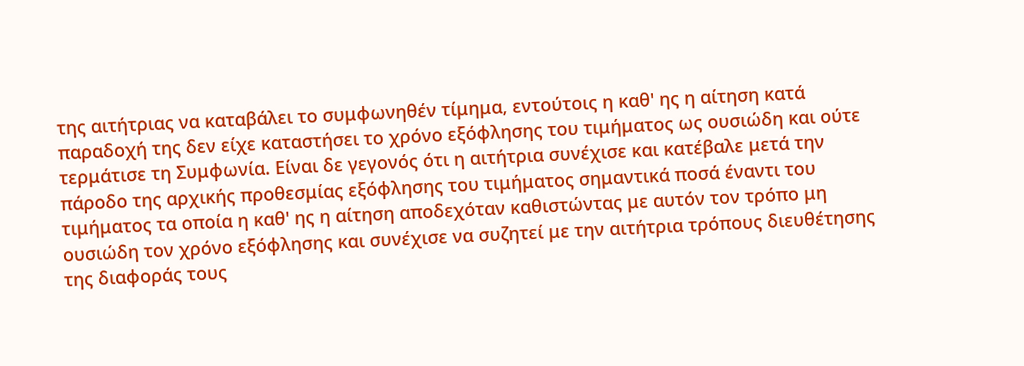της αιτήτριας να καταβάλει το συμφωνηθέν τίμημα, εντούτοις η καθ' ης η αίτηση κατά παραδοχή της δεν είχε καταστήσει το χρόνο εξόφλησης του τιμήματος ως ουσιώδη και ούτε τερμάτισε τη Συμφωνία. Είναι δε γεγονός ότι η αιτήτρια συνέχισε και κατέβαλε μετά την πάροδο της αρχικής προθεσμίας εξόφλησης του τιμήματος σημαντικά ποσά έναντι του τιμήματος τα οποία η καθ' ης η αίτηση αποδεχόταν καθιστώντας με αυτόν τον τρόπο μη ουσιώδη τον χρόνο εξόφλησης και συνέχισε να συζητεί με την αιτήτρια τρόπους διευθέτησης της διαφοράς τους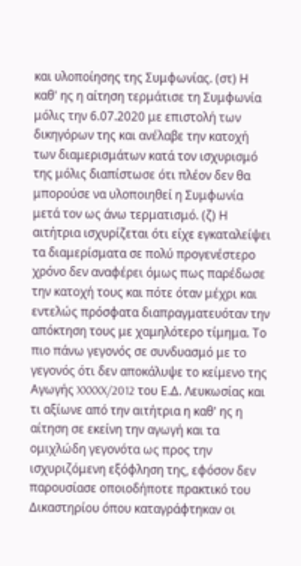και υλοποίησης της Συμφωνίας. (στ) Η καθ' ης η αίτηση τερμάτισε τη Συμφωνία μόλις την 6.07.2020 με επιστολή των δικηγόρων της και ανέλαβε την κατοχή των διαμερισμάτων κατά τον ισχυρισμό της μόλις διαπίστωσε ότι πλέον δεν θα μπορούσε να υλοποιηθεί η Συμφωνία μετά τον ως άνω τερματισμό. (ζ) Η αιτήτρια ισχυρίζεται ότι είχε εγκαταλείψει τα διαμερίσματα σε πολύ προγενέστερο χρόνο δεν αναφέρει όμως πως παρέδωσε την κατοχή τους και πότε όταν μέχρι και εντελώς πρόσφατα διαπραγματευόταν την απόκτηση τους με χαμηλότερο τίμημα. Το πιο πάνω γεγονός σε συνδυασμό με το γεγονός ότι δεν αποκάλυψε το κείμενο της Αγωγής XXXXX/2012 του Ε.Δ. Λευκωσίας και τι αξίωνε από την αιτήτρια η καθ' ης η αίτηση σε εκείνη την αγωγή και τα ομιχλώδη γεγονότα ως προς την ισχυριζόμενη εξόφληση της, εφόσον δεν παρουσίασε οποιοδήποτε πρακτικό του Δικαστηρίου όπου καταγράφτηκαν οι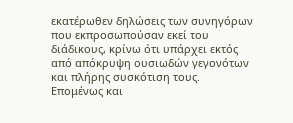εκατέρωθεν δηλώσεις των συνηγόρων που εκπροσωπούσαν εκεί του διάδικους, κρίνω ότι υπάρχει εκτός από απόκρυψη ουσιωδών γεγονότων και πλήρης συσκότιση τους. Επομένως και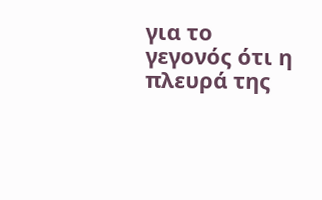για το γεγονός ότι η πλευρά της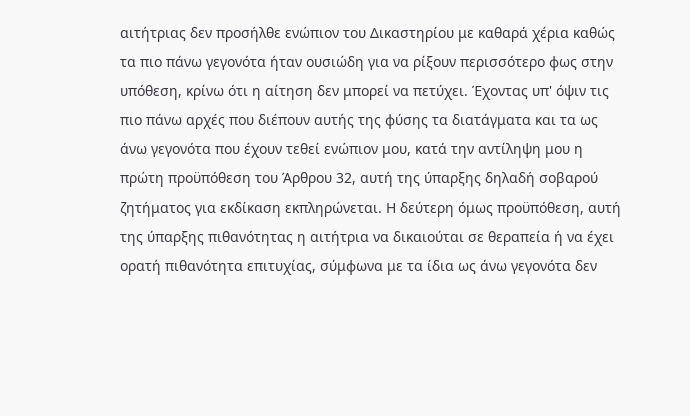αιτήτριας δεν προσήλθε ενώπιον του Δικαστηρίου με καθαρά χέρια καθώς τα πιο πάνω γεγονότα ήταν ουσιώδη για να ρίξουν περισσότερο φως στην υπόθεση, κρίνω ότι η αίτηση δεν μπορεί να πετύχει. Έχοντας υπ' όψιν τις πιο πάνω αρχές που διέπουν αυτής της φύσης τα διατάγματα και τα ως άνω γεγονότα που έχουν τεθεί ενώπιον μου, κατά την αντίληψη μου η πρώτη προϋπόθεση του Άρθρου 32, αυτή της ύπαρξης δηλαδή σοβαρού ζητήματος για εκδίκαση εκπληρώνεται. Η δεύτερη όμως προϋπόθεση, αυτή της ύπαρξης πιθανότητας η αιτήτρια να δικαιούται σε θεραπεία ή να έχει ορατή πιθανότητα επιτυχίας, σύμφωνα με τα ίδια ως άνω γεγονότα δεν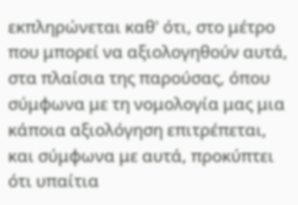εκπληρώνεται καθ' ότι, στο μέτρο που μπορεί να αξιολογηθούν αυτά, στα πλαίσια της παρούσας, όπου σύμφωνα με τη νομολογία μας μια κάποια αξιολόγηση επιτρέπεται, και σύμφωνα με αυτά, προκύπτει ότι υπαίτια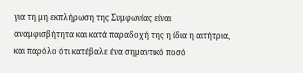για τη μη εκπλήρωση της Συμφωνίας είναι αναμφισβήτητα και κατά παραδοχή της η ίδια η αιτήτρια, και παρόλο ότι κατέβαλε ένα σημαντικό ποσό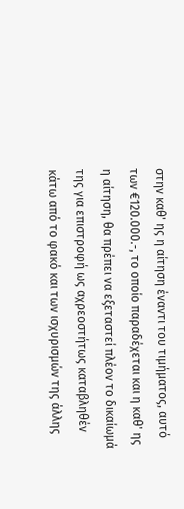στην καθ' ης η αίτηση έναντι του τιμήματος, αυτό των €120.000.-, το οποίο παραδέχεται και η καθ' ης η αίτηση, θα πρέπει να εξεταστεί πλέον το δικαίωμά της για επιστροφή ως αχρεοστήτως καταβληθέν κάτω από το φακό και των ισχυρισμών της άλλης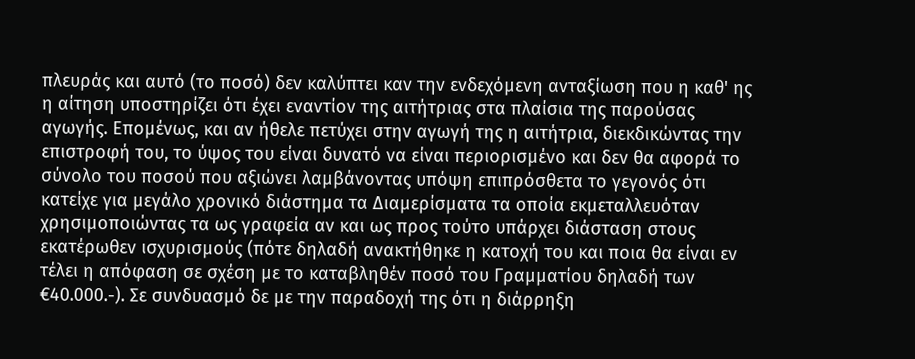πλευράς και αυτό (το ποσό) δεν καλύπτει καν την ενδεχόμενη ανταξίωση που η καθ' ης η αίτηση υποστηρίζει ότι έχει εναντίον της αιτήτριας στα πλαίσια της παρούσας αγωγής. Επομένως, και αν ήθελε πετύχει στην αγωγή της η αιτήτρια, διεκδικώντας την επιστροφή του, το ύψος του είναι δυνατό να είναι περιορισμένο και δεν θα αφορά το σύνολο του ποσού που αξιώνει λαμβάνοντας υπόψη επιπρόσθετα το γεγονός ότι κατείχε για μεγάλο χρονικό διάστημα τα Διαμερίσματα τα οποία εκμεταλλευόταν χρησιμοποιώντας τα ως γραφεία αν και ως προς τούτο υπάρχει διάσταση στους εκατέρωθεν ισχυρισμούς (πότε δηλαδή ανακτήθηκε η κατοχή του και ποια θα είναι εν τέλει η απόφαση σε σχέση με το καταβληθέν ποσό του Γραμματίου δηλαδή των €40.000.-). Σε συνδυασμό δε με την παραδοχή της ότι η διάρρηξη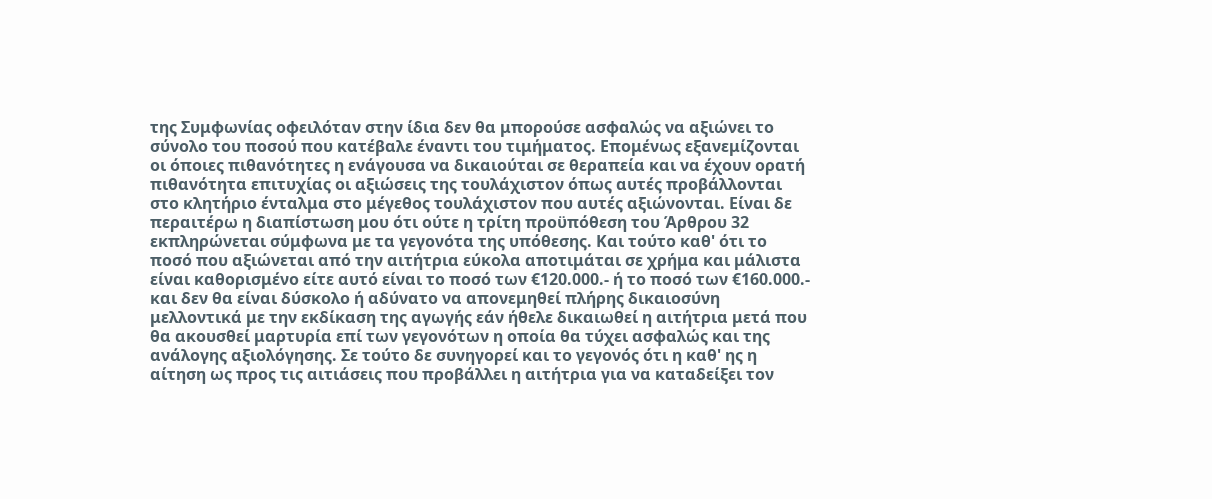της Συμφωνίας οφειλόταν στην ίδια δεν θα μπορούσε ασφαλώς να αξιώνει το σύνολο του ποσού που κατέβαλε έναντι του τιμήματος. Επομένως εξανεμίζονται οι όποιες πιθανότητες η ενάγουσα να δικαιούται σε θεραπεία και να έχουν ορατή πιθανότητα επιτυχίας οι αξιώσεις της τουλάχιστον όπως αυτές προβάλλονται στο κλητήριο ένταλμα στο μέγεθος τουλάχιστον που αυτές αξιώνονται. Είναι δε περαιτέρω η διαπίστωση μου ότι ούτε η τρίτη προϋπόθεση του Άρθρου 32 εκπληρώνεται σύμφωνα με τα γεγονότα της υπόθεσης. Και τούτο καθ' ότι το ποσό που αξιώνεται από την αιτήτρια εύκολα αποτιμάται σε χρήμα και μάλιστα είναι καθορισμένο είτε αυτό είναι το ποσό των €120.000.- ή το ποσό των €160.000.- και δεν θα είναι δύσκολο ή αδύνατο να απονεμηθεί πλήρης δικαιοσύνη μελλοντικά με την εκδίκαση της αγωγής εάν ήθελε δικαιωθεί η αιτήτρια μετά που θα ακουσθεί μαρτυρία επί των γεγονότων η οποία θα τύχει ασφαλώς και της ανάλογης αξιολόγησης. Σε τούτο δε συνηγορεί και το γεγονός ότι η καθ' ης η αίτηση ως προς τις αιτιάσεις που προβάλλει η αιτήτρια για να καταδείξει τον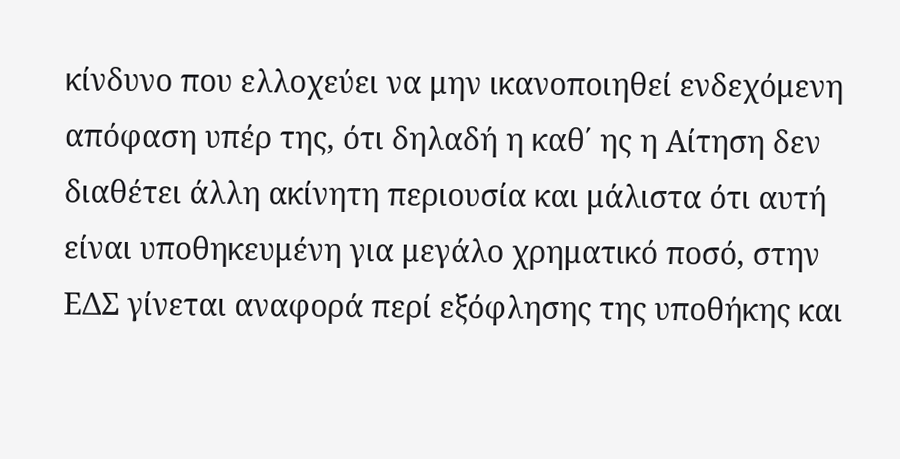κίνδυνο που ελλοχεύει να μην ικανοποιηθεί ενδεχόμενη απόφαση υπέρ της, ότι δηλαδή η καθ΄ ης η Αίτηση δεν διαθέτει άλλη ακίνητη περιουσία και μάλιστα ότι αυτή είναι υποθηκευμένη για μεγάλο χρηματικό ποσό, στην ΕΔΣ γίνεται αναφορά περί εξόφλησης της υποθήκης και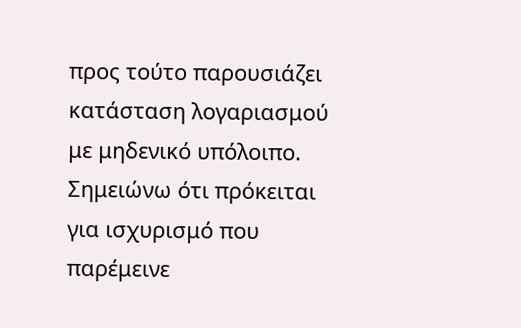προς τούτο παρουσιάζει κατάσταση λογαριασμού με μηδενικό υπόλοιπο. Σημειώνω ότι πρόκειται για ισχυρισμό που παρέμεινε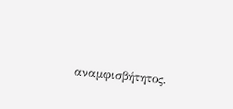αναμφισβήτητος.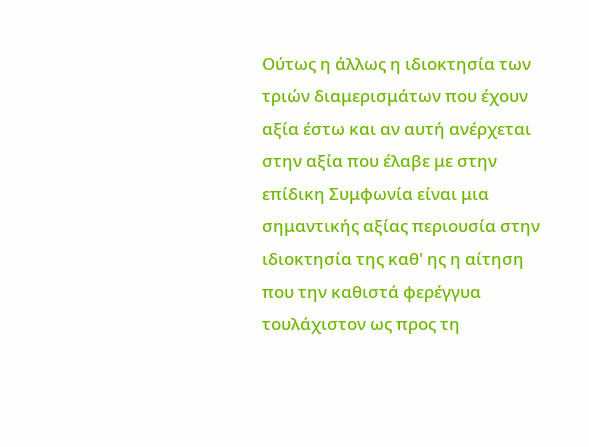Ούτως η άλλως η ιδιοκτησία των τριών διαμερισμάτων που έχουν αξία έστω και αν αυτή ανέρχεται στην αξία που έλαβε με στην επίδικη Συμφωνία είναι μια σημαντικής αξίας περιουσία στην ιδιοκτησία της καθ' ης η αίτηση που την καθιστά φερέγγυα τουλάχιστον ως προς τη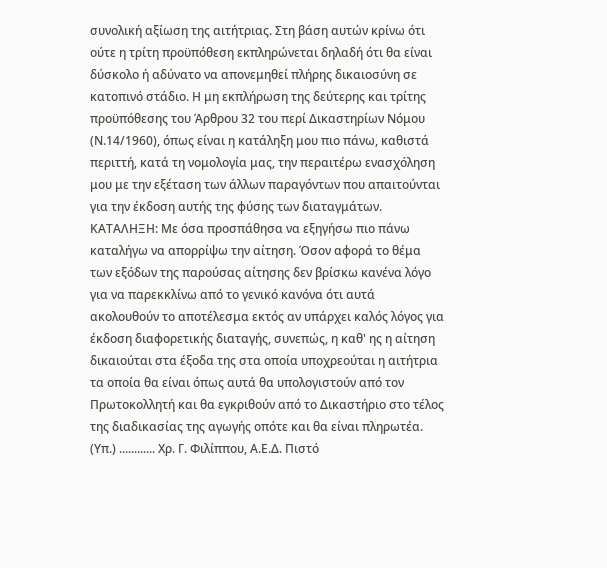συνολική αξίωση της αιτήτριας. Στη βάση αυτών κρίνω ότι ούτε η τρίτη προϋπόθεση εκπληρώνεται δηλαδή ότι θα είναι δύσκολο ή αδύνατο να απονεμηθεί πλήρης δικαιοσύνη σε κατοπινό στάδιο. Η μη εκπλήρωση της δεύτερης και τρίτης προϋπόθεσης του Άρθρου 32 του περί Δικαστηρίων Νόμου (Ν.14/1960), όπως είναι η κατάληξη μου πιο πάνω, καθιστά περιττή, κατά τη νομολογία μας, την περαιτέρω ενασχόληση μου με την εξέταση των άλλων παραγόντων που απαιτούνται για την έκδοση αυτής της φύσης των διαταγμάτων. ΚΑΤΑΛΗΞΗ: Με όσα προσπάθησα να εξηγήσω πιο πάνω καταλήγω να απορρίψω την αίτηση. Όσον αφορά το θέμα των εξόδων της παρούσας αίτησης δεν βρίσκω κανένα λόγο για να παρεκκλίνω από το γενικό κανόνα ότι αυτά ακολουθούν το αποτέλεσμα εκτός αν υπάρχει καλός λόγος για έκδοση διαφορετικής διαταγής, συνεπώς, η καθ' ης η αίτηση δικαιούται στα έξοδα της στα οποία υποχρεούται η αιτήτρια τα οποία θα είναι όπως αυτά θα υπολογιστούν από τον Πρωτοκολλητή και θα εγκριθούν από το Δικαστήριο στο τέλος της διαδικασίας της αγωγής οπότε και θα είναι πληρωτέα. (Υπ.) ............ Χρ. Γ. Φιλίππου, Α.Ε.Δ. Πιστό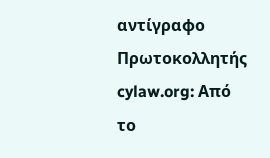αντίγραφο Πρωτοκολλητής cylaw.org: Από το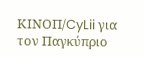ΚΙΝOΠ/CyLii για τον Παγκύπριο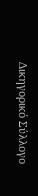Δικηγορικό Σύλλογο